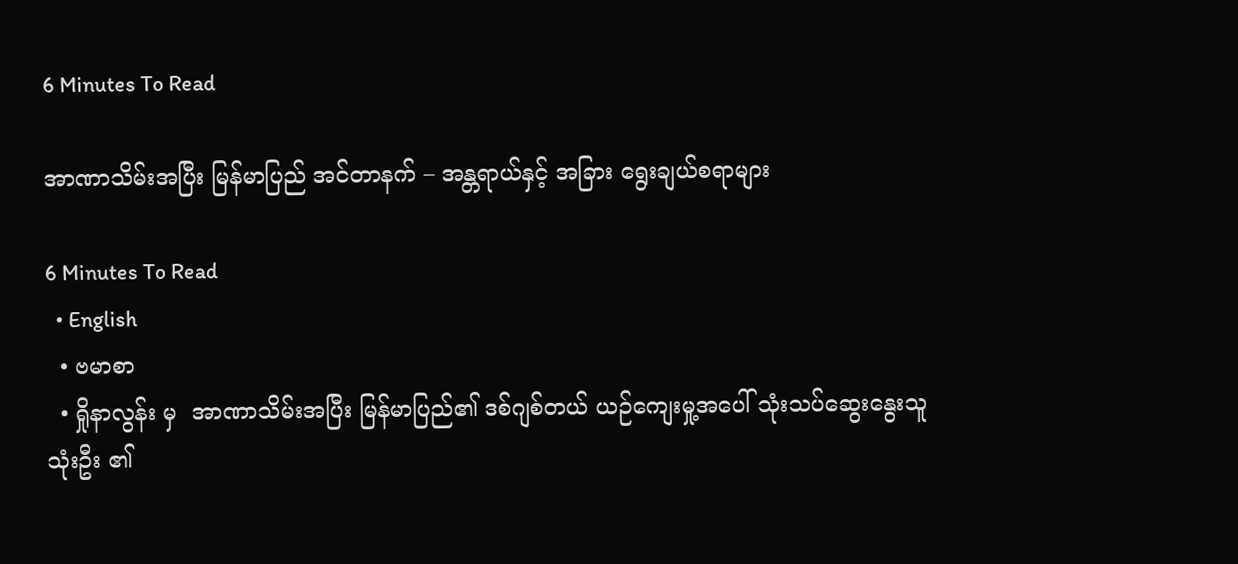6 Minutes To Read

အာဏာသိမ်းအပြီး မြန်မာပြည် အင်တာနက် – အန္တရာယ်နှင့် အခြား ရွေးချယ်စရာများ

6 Minutes To Read
  • English
  • ဗမာစာ
  • ရှိုနာလွန်း မှ  အာဏာသိမ်းအပြီး မြန်မာပြည်၏ ဒစ်ဂျစ်တယ် ယဉ်ကျေးမှု့အပေါ် သုံးသပ်ဆွေးနွေးသူ သုံးဦး ၏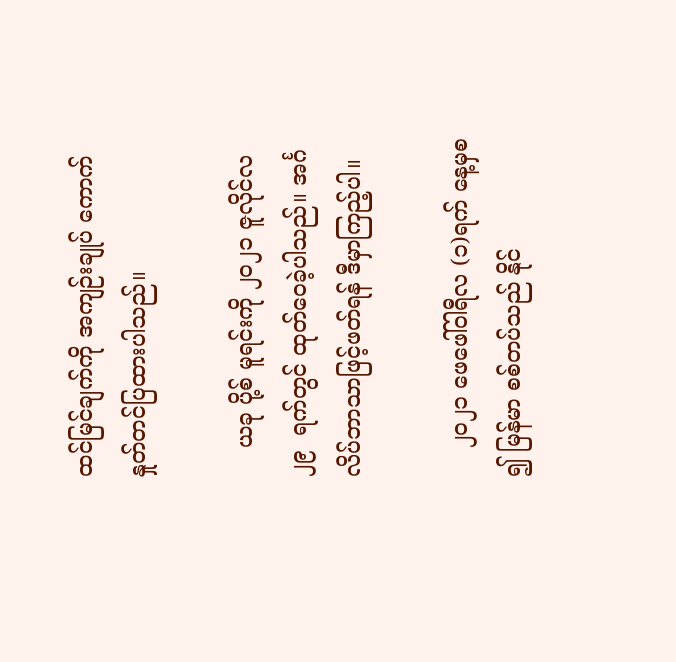ထင်မြင်ချက်ကို အကျဉ်းချုပ် ကောက်နှုတ်တင်ပြထားပါသည်။

    ယခု ပို့စ် မူရင်းကို ၂၀၂၁ ဇူလိုင်လ ၂၉  ရက်တွင် ထုတ်ဝေခဲ့ပါသည်။ အင်္ဂလိပ်ဘာသာဖြင့်ဖတ်ရန် ဒီမှာကြည့်ပါ။

    ၂၀၂၁ ဖေဖေါ်ဝါရီလ (၁)ရက် နေ့မှစ ၍ မြန်မာ စစ်တပ်သည် နိုင်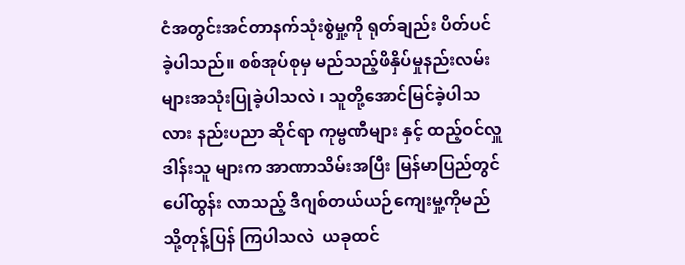ငံအတွင်းအင်တာနက်သုံးစွဲမှု့ကို ရုတ်ချည်း ပိတ်ပင် ခဲ့ပါသည်။ စစ်အုပ်စုမှ မည်သည့်ဖိနှိပ်မှုနည်းလမ်းများအသုံးပြုခဲ့ပါသလဲ ၊ သူတို့အောင်မြင်ခဲ့ပါသလား နည်းပညာ ဆိုင်ရာ ကုမ္ဗဏီများ နှင့် ထည့်ဝင်လှူဒါန်းသူ များက အာဏာသိမ်းအပြီး မြန်မာပြည်တွင် ပေါ်ထွန်း လာသည့် ဒီဂျစ်တယ်ယဉ်ကျေးမှု့ကိုမည်သို့တုန့်ပြန် ကြပါသလဲ  ယခုထင်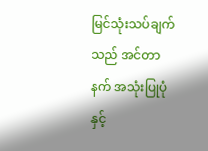မြင်သုံးသပ်ချက် သည် အင်တာနက် အသုံးပြုပုံ နှင့်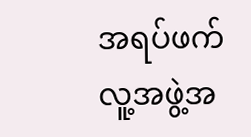အရပ်ဖက် လူ့အဖွဲ့အ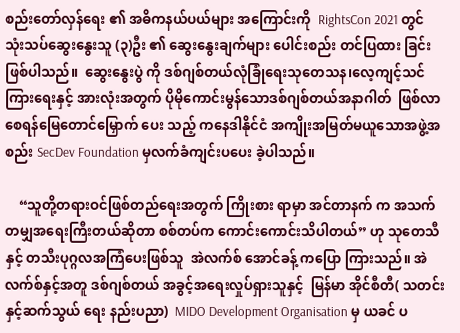စည်းတော်လှန်ရေး ၏ အဓိကနယ်ပယ်များ အကြောင်းကို  RightsCon 2021 တွင် သုံးသပ်ဆွေးနွေးသူ (၃)ဦး ၏ ဆွေးနွေးချက်များ ပေါင်းစည်း တင်ပြထား ခြင်းဖြစ်ပါသည်။  ဆွေးနွေးပွဲ ကို ဒစ်ဂျစ်တယ်လုံခြုံရေးသုတေသန၊လေ့ကျင့်သင်ကြားရေးနှင့် အားလုံးအတွက် ပိုမိုကောင်းမွန်သောဒစ်ဂျစ်တယ်အနာဂါတ်  ဖြစ်လာစေရန်မြေတောင်မြှောက် ပေး သည့် ကနေဒါနိုင်ငံ အကျိုးအမြတ်မယူသောအဖွဲ့အစည်း SecDev Foundation မှလက်ခံကျင်းပပေး ခဲ့ပါသည်။

    “သူတို့တရားဝင်ဖြစ်တည်ရေးအတွက် ကြိုးစား ရာမှာ အင်တာနက် က အသက်တမျှအရေးကြီးတယ်ဆိုတာ စစ်တပ်က ကောင်းကောင်းသိပါတယ်” ဟု သုတေသီနှင့် တသီးပုဂ္ဂလအကြံပေးဖြစ်သူ  အဲလက်စ် အောင်ခန့် ကပြော ကြားသည်။ အဲလက်စ်နှင့်အတူ ဒစ်ဂျစ်တယ် အခွင့်အရေးလှုပ်ရှားသူနှင့်  မြန်မာ အိုင်စီတီ( သတင်းနှင့်ဆက်သွယ် ရေး နည်းပညာ)  MIDO Development Organisation မှ ယခင် ပ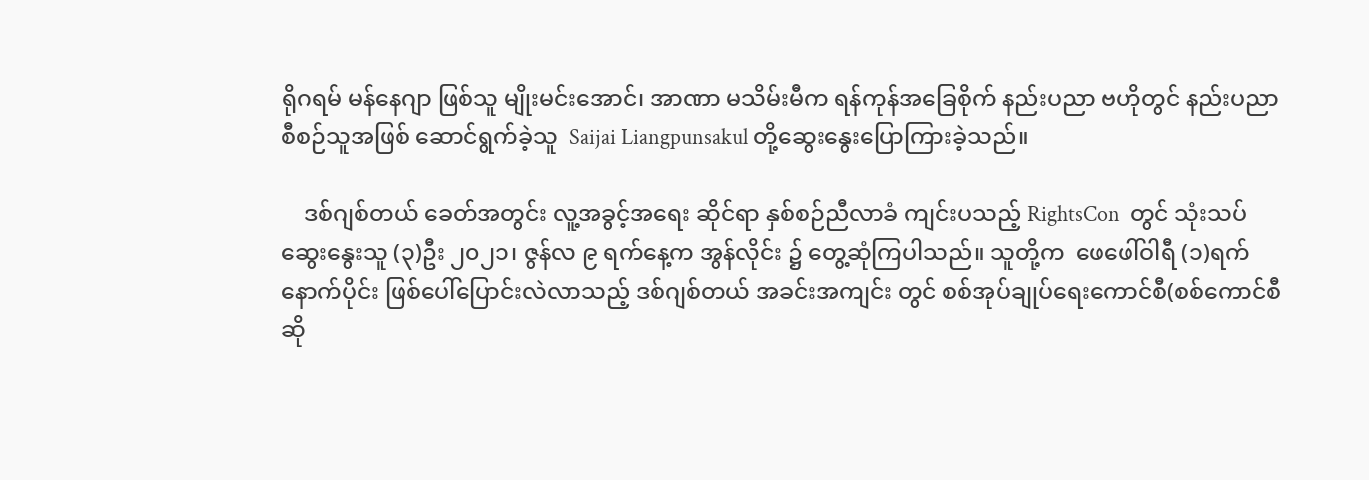ရိုဂရမ် မန်နေဂျာ ဖြစ်သူ မျိုးမင်းအောင်၊ အာဏာ မသိမ်းမီက ရန်ကုန်အခြေစိုက် နည်းပညာ ဗဟိုတွင် နည်းပညာစီစဉ်သူအဖြစ် ဆောင်ရွက်ခဲ့သူ  Saijai Liangpunsakul တို့ဆွေးနွေးပြောကြားခဲ့သည်။

    ဒစ်ဂျစ်တယ် ခေတ်အတွင်း လူ့အခွင့်အရေး ဆိုင်ရာ နှစ်စဉ်ညီလာခံ ကျင်းပသည့် RightsCon  တွင် သုံးသပ်ဆွေးနွေးသူ (၃)ဦး ၂၀၂၁၊ ဇွန်လ ၉ ရက်နေ့က အွန်လိုင်း ၌ တွေ့ဆုံကြပါသည်။ သူတို့က  ဖေဖေါ်ဝါရီ (၁)ရက်နောက်ပိုင်း ဖြစ်ပေါ်ပြောင်းလဲလာသည့် ဒစ်ဂျစ်တယ် အခင်းအကျင်း တွင် စစ်အုပ်ချုပ်ရေးကောင်စီ(စစ်ကောင်စီ ဆို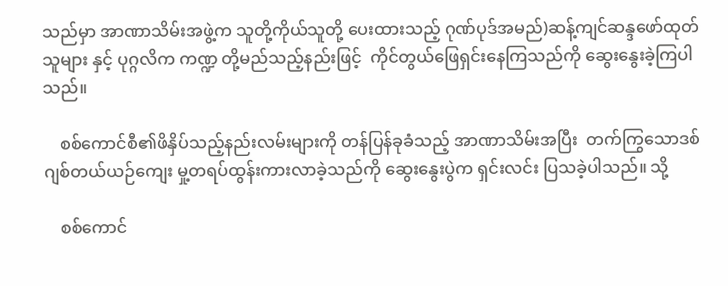သည်မှာ အာဏာသိမ်းအဖွဲ့က သူတို့ကိုယ်သူတို့ ပေးထားသည့် ဂုဏ်ပုဒ်အမည်)ဆန့်ကျင်ဆန္ဒဖော်ထုတ်သူများ နှင့် ပုဂ္ဂလိက ကဏ္ဍ တို့မည်သည့်နည်းဖြင့်  ကိုင်တွယ်ဖြေရှင်းနေကြသည်ကို ဆွေးနွေးခဲ့ကြပါသည်။

    စစ်ကောင်စီ၏ဖိနှိပ်သည့်နည်းလမ်းများကို တန်ပြန်ခုခံသည့် အာဏာသိမ်းအပြီး  တက်ကြွသောဒစ်ဂျစ်တယ်ယဉ်ကျေး မှု့တရပ်ထွန်းကားလာခဲ့သည်ကို ဆွေးနွေးပွဲက ရှင်းလင်း ပြသခဲ့ပါသည်။ သို့

    စစ်ကောင်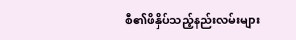စီ၏ဖိနှိပ်သည့်နည်းလမ်းများ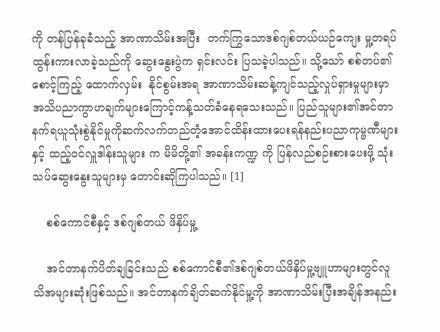ကို တန်ပြန်ခုခံသည့် အာဏာသိမ်းအပြီး  တက်ကြွသောဒစ်ဂျစ်တယ်ယဉ်ကျေး မှု့တရပ်ထွန်းကားလာခဲ့သည်ကို ဆွေးနွေးပွဲက ရှင်းလင်း ပြသခဲ့ပါသည်။ သို့သော် စစ်တပ်၏စောင့်ကြည့် ထောက်လှမ်း  နိုင်စွမ်းအရ အာဏာသိမ်းဆန့်ကျင်သည့်လှုပ်ရှားမှုများမှာ အသိပညာကွာဟချက်များကြောင့်ကန့်သတ်ခံနေရသေးသည်။ ပြည်သူများ၏အင်တာနက်ရယူသုံးစွဲနိုင်မှုကိုဆက်လက်တည်တံ့အောင်ထိန်းထားပေးရန်နည်းပညာကုမ္ဗဏီများ နှင့် ထည့်ဝင်လှူဒါန်းသူများ က မိမိတို့၏ အခန်းကဏ္ဍ ကို ပြန်လည်စဉ်းစားပေးဖို့ သုံးသပ်ဆွေးနွေးသူများမှ တောင်းဆိုကြပါသည်။ [1]

    စစ်ကောင်စီနှင့် ဒစ်ဂျစ်တယ် ဖိနှိပ်မှု့

    အင်တာနက်ပိတ်ချခြင်းသည် စစ်ကောင်စီ၏ဒစ်ဂျစ်တယ်ဖိနှိပ်မှု့ဗျူဟာများတွင်လူသိအများဆုံးဖြစ်သည်။ အင်တာနက်ချိတ်ဆက်နိုင်မှု့ကို အာဏာသိမ်းပြီးအချိန်အနည်း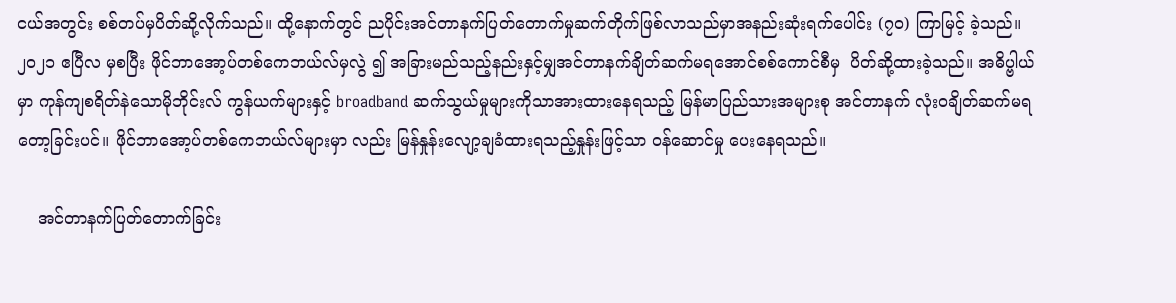ငယ်အတွင်း စစ်တပ်မှပိတ်ဆို့လိုက်သည်။ ထို့နောက်တွင် ညပိုင်းအင်တာနက်ပြတ်တောက်မှုဆက်တိုက်ဖြစ်လာသည်မှာအနည်းဆုံးရက်ပေါင်း (၇၀) ကြာမြင့် ခဲ့သည်။ ၂၀၂၁ ဧပြီလ မှစပြီး ဖိုင်ဘာအော့ပ်တစ်ကေဘယ်လ်မှလွဲ ၍ အခြားမည်သည့်နည်းနှင့်မျှအင်တာနက်ချိတ်ဆက်မရအောင်စစ်ကောင်စီမှ  ပိတ်ဆို့ထားခဲ့သည်။ အဓိပ္ဗါယ်မှာ ကုန်ကျစရိတ်နဲသောမိုဘိုင်းလ် ကွန်ယက်များနှင့် broadband ဆက်သွယ်မှုများကိုသာအားထားနေရသည့် မြန်မာပြည်သားအများစု အင်တာနက် လုံးဝချိတ်ဆက်မရတော့ခြင်းပင်။ ဖိုင်ဘာအော့ပ်တစ်ကေဘယ်လ်များမှာ လည်း မြန်နှုန်းလျော့ချခံထားရသည့်နှုန်းဖြင့်သာ ဝန်ဆောင်မှု ပေးနေရသည်။

    အင်တာနက်ပြတ်တောက်ခြင်း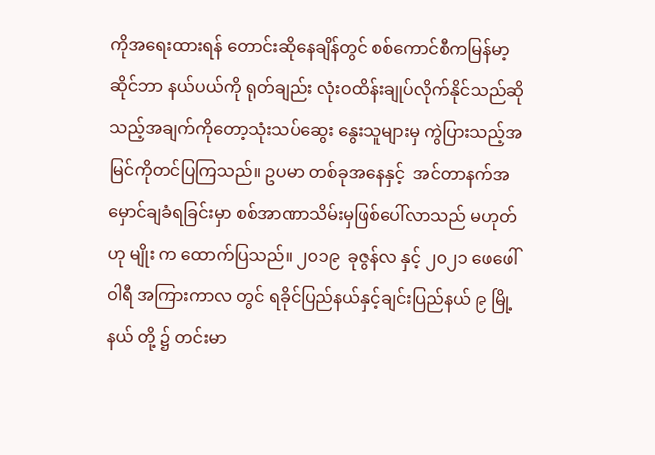ကိုအရေးထားရန် တောင်းဆိုနေချိန်တွင် စစ်ကောင်စီကမြန်မာ့ဆိုင်ဘာ နယ်ပယ်ကို ရုတ်ချည်း လုံးဝထိန်းချုပ်လိုက်နိုင်သည်ဆိုသည့်အချက်ကိုတော့သုံးသပ်ဆွေး နွေးသူများမှ ကွဲပြားသည့်အမြင်ကိုတင်ပြကြသည်။ ဥပမာ တစ်ခုအနေနှင့်  အင်တာနက်အမှောင်ချခံရခြင်းမှာ စစ်အာဏာသိမ်းမှဖြစ်ပေါ်လာသည် မဟုတ် ဟု မျိုး က ထောက်ပြသည်။ ၂၀၁၉  ခုဇွန်လ နှင့် ၂၀၂၁ ဖေဖေါ်ဝါရီ အကြားကာလ တွင် ရခိုင်ပြည်နယ်နှင့်ချင်းပြည်နယ် ၉ မြို့နယ် တို့ ၌ တင်းမာ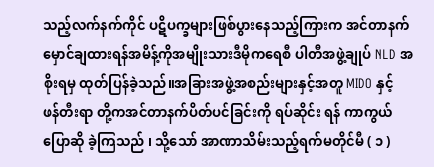သည့်လက်နက်ကိုင် ပဋိပက္ခများဖြစ်ပွားနေသည့်ကြားက အင်တာနက်မှောင်ချထားရန်အမိန့်ကိုအမျိုးသားဒီမိုကရေစီ ပါတီအဖွဲ့ချုပ် NLD အစိုးရမှ ထုတ်ပြန်ခဲ့သည်။အခြားအဖွဲ့အစည်းများနှင့်အတူ MIDO နှင့် ဖန်တီးရာ တို့ကအင်တာနက်ပိတ်ပင်ခြင်းကို ရပ်ဆိုင်း ရန် ကာကွယ် ပြောဆို ခဲ့ကြသည် ၊ သို့သော် အာဏာသိမ်းသည့်ရက်မတိုင်မီ ( ၁ )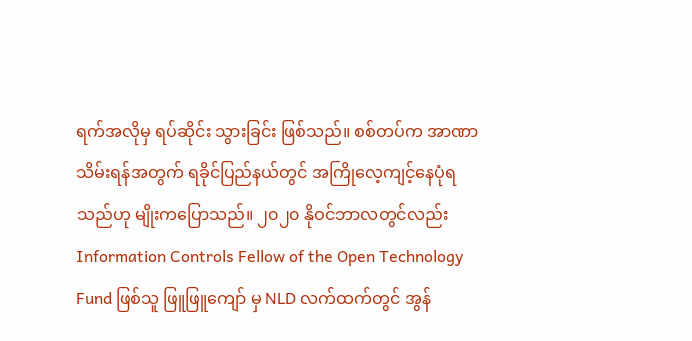ရက်အလိုမှ ရပ်ဆိုင်း သွားခြင်း ဖြစ်သည်။ စစ်တပ်က အာဏာသိမ်းရန်အတွက် ရခိုင်ပြည်နယ်တွင် အကြိုလေ့ကျင့်နေပုံရသည်ဟု မျိုးကပြောသည်။ ၂၀၂၀ နိုဝင်ဘာလတွင်လည်း Information Controls Fellow of the Open Technology Fund ဖြစ်သူ ဖြူဖြူကျော် မှ NLD လက်ထက်တွင် အွန်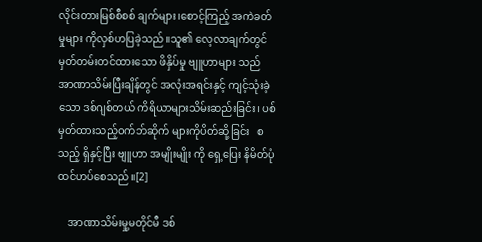လိုင်းတားမြစ်စီစစ် ချက်များ၊စောင့်ကြည့် အကဲခတ်မှုများ ကိုလှစ်ဟပြခဲ့သည်။သူ၏ လေ့လာချက်တွင်မှတ်တမ်းတင်ထားသော ဖိနှိပ်မှု ဗျူဟာများ သည် အာဏာသိမ်းပြီးချိန်တွင် အလုံးအရင်းနှင့် ကျင့်သုံးခဲ့သော ဒစ်ဂျစ်တယ် ကိရိယာများသိမ်းဆည်းခြင်း၊ ပစ်မှတ်ထားသည့်ဝက်ဘ်ဆိုက် များကိုပိတ်ဆို့ခြင်း   စသည့် ရှိနှင့်ပြီး ဗျူဟာ အမျိုးမျိုး ကို ရှေ့ပြေး နိမိတ်ပုံ ထင်ဟပ်စေသည်။[2]

    အာဏာသိမ်းမှု့မတိုင်မီ ဒစ်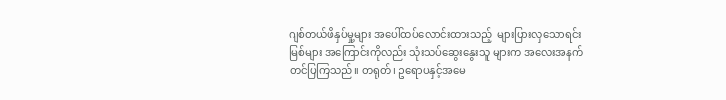ဂျစ်တယ်ဖိနှပ်မှု့များ အပေါ်ထပ်လောင်းထားသည့်  များပြားလှသောရင်းမြစ်များ အကြောင်းကိုလည်း သုံးသပ်ဆွေးနွေးသူ များက အလေးအနက်တင်ပြကြသည်။ တရုတ်၊ ဥရောပနှင့်အမေ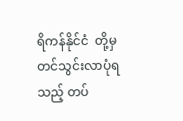ရိကန်နိုင်ငံ  တို့မှတင်သွင်းလာပုံရသည့် တပ်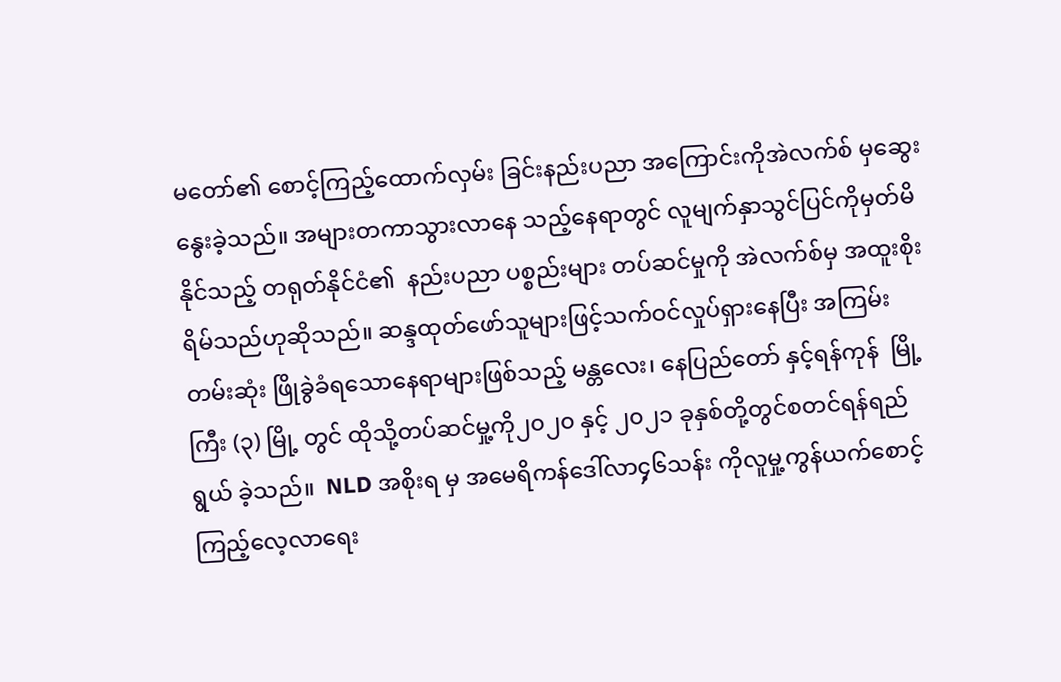မတော်၏ စောင့်ကြည့်ထောက်လှမ်း ခြင်းနည်းပညာ အကြောင်းကိုအဲလက်စ် မှဆွေးနွေးခဲ့သည်။ အများတကာသွားလာနေ သည့်နေရာတွင် လူမျက်နှာသွင်ပြင်ကိုမှတ်မိနိုင်သည့် တရုတ်နိုင်ငံ၏  နည်းပညာ ပစ္စည်းများ တပ်ဆင်မှုကို အဲလက်စ်မှ အထူးစိုးရိမ်သည်ဟုဆိုသည်။ ဆန္ဒထုတ်ဖော်သူများဖြင့်သက်ဝင်လှုပ်ရှားနေပြီး အကြမ်းတမ်းဆုံး ဖြိုခွဲခံရသောနေရာများဖြစ်သည့် မန္တလေး၊ နေပြည်တော် နှင့်ရန်ကုန်  မြို့ကြီး (၃) မြို့ တွင် ထိုသို့တပ်ဆင်မှု့ကို၂၀၂၀ နှင့် ၂၀၂၁ ခုနှစ်တို့တွင်စတင်ရန်ရည်ရွယ် ခဲ့သည်။  NLD အစိုးရ မှ အမေရိကန်ဒေါ်လာ၄့၆သန်း ကိုလူမှု့ကွန်ယက်စောင့်ကြည့်လေ့လာရေး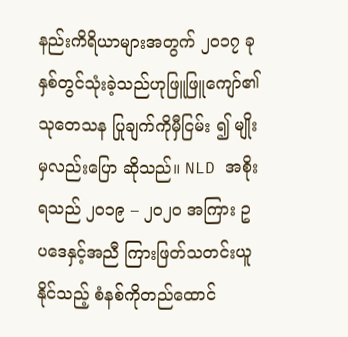နည်းကိရိယာများအတွက် ၂၀၁၇ ခုနှစ်တွင်သုံးခဲ့သည်ဟုဖြူဖြူကျော်၏ သုတေသန ပြုချက်ကိုမှီငြမ်း ၍ မျိုး မှလည်းပြော ဆိုသည်။ NLD အစိုးရသည် ၂၀၁၉ – ၂၀၂၀ အကြား ဥပဒေနှင့်အညီ ကြားဖြတ်သတင်းယူနိုင်သည့် စံနစ်ကိုတည်ထောင်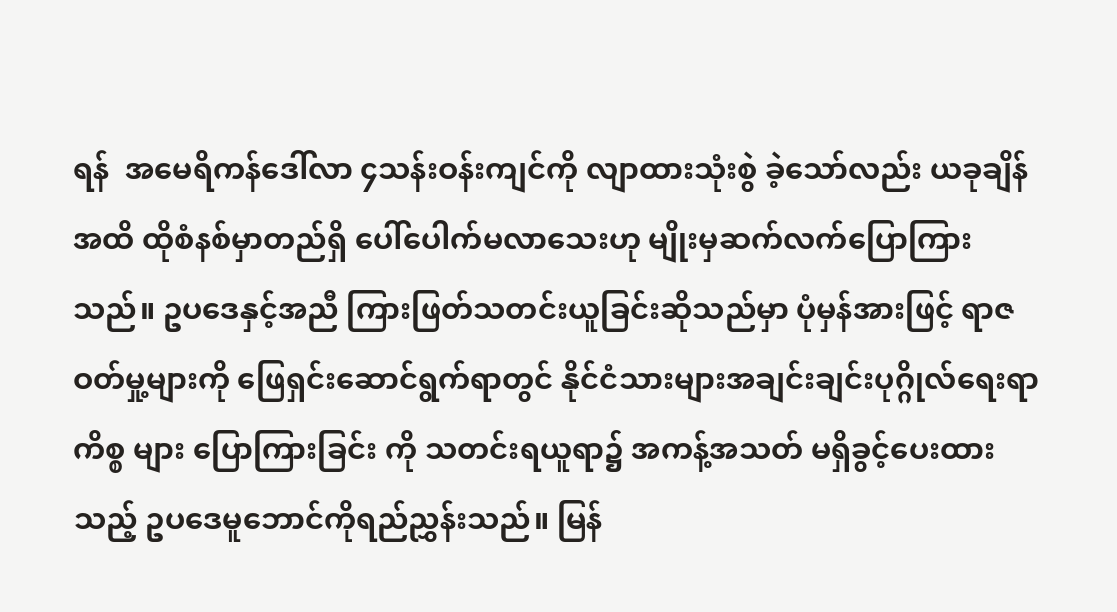ရန်  အမေရိကန်ဒေါ်လာ ၄သန်းဝန်းကျင်ကို လျာထားသုံးစွဲ ခဲ့သော်လည်း ယခုချိန်အထိ ထိုစံနစ်မှာတည်ရှိ ပေါ်ပေါက်မလာသေးဟု မျိုးမှဆက်လက်ပြောကြားသည်။ ဥပဒေနှင့်အညီ ကြားဖြတ်သတင်းယူခြင်းဆိုသည်မှာ ပုံမှန်အားဖြင့် ရာဇဝတ်မှု့များကို ဖြေရှင်းဆောင်ရွက်ရာတွင် နိုင်ငံသားများအချင်းချင်းပုဂ္ဂိုလ်ရေးရာကိစ္စ များ ပြောကြားခြင်း ကို သတင်းရယူရာ၌ အကန့်အသတ် မရှိခွင့်ပေးထားသည့် ဥပဒေမူဘောင်ကိုရည်ညွှန်းသည်။ မြန်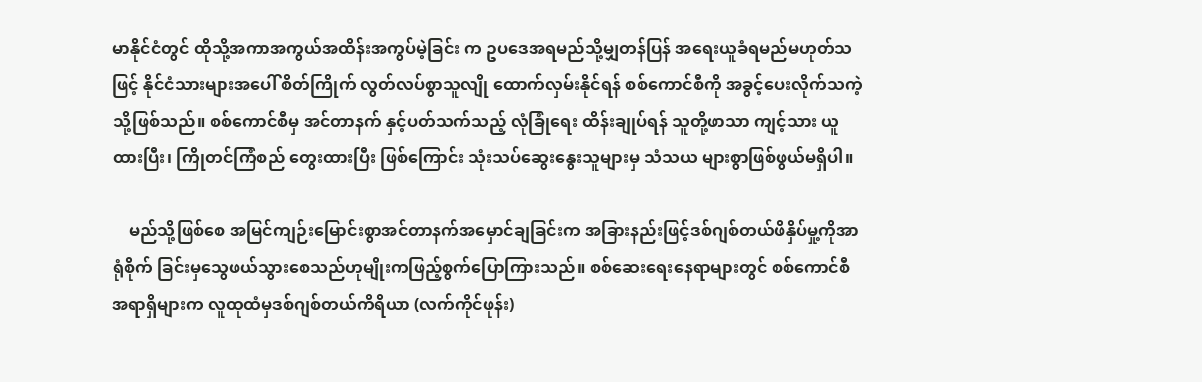မာနိုင်ငံတွင် ထိုသို့အကာအကွယ်အထိန်းအကွပ်မဲ့ခြင်း က ဥပဒေအရမည်သို့မျှတန်ပြန် အရေးယူခံရမည်မဟုတ်သဖြင့် နိုင်ငံသားများအပေါ် စိတ်ကြိုက် လွတ်လပ်စွာသူလျို ထောက်လှမ်းနိုင်ရန် စစ်ကောင်စီကို အခွင့်ပေးလိုက်သကဲ့သို့ဖြစ်သည်။ စစ်ကောင်စီမှ အင်တာနက် နှင့်ပတ်သက်သည့် လုံခြုံရေး ထိန်းချုပ်ရန် သူတို့ဖာသာ ကျင့်သား ယူထားပြီး၊ ကြိုတင်ကြံစည် တွေးထားပြီး ဖြစ်ကြောင်း သုံးသပ်ဆွေးနွေးသူများမှ သံသယ များစွာဖြစ်ဖွယ်မရှိပါ။

    မည်သို့ဖြစ်စေ အမြင်ကျဉ်းမြောင်းစွာအင်တာနက်အမှောင်ချခြင်းက အခြားနည်းဖြင့်ဒစ်ဂျစ်တယ်ဖိနှိပ်မှု့ကိုအာရုံစိုက် ခြင်းမှသွေဖယ်သွားစေသည်ဟုမျိုးကဖြည့်စွက်ပြောကြားသည်။ စစ်ဆေးရေးနေရာများတွင် စစ်ကောင်စီအရာရှိများက လူထုထံမှဒစ်ဂျစ်တယ်ကိရိယာ (လက်ကိုင်ဖုန်း)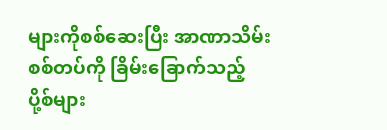များကိုစစ်ဆေးပြီး အာဏာသိမ်းစစ်တပ်ကို ခြိမ်းခြောက်သည့် ပို့စ်များ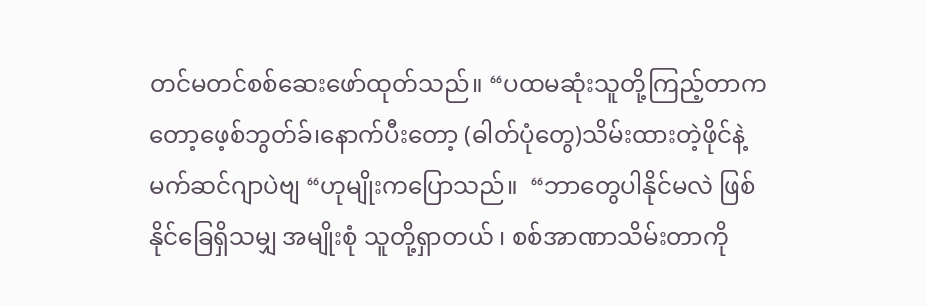တင်မတင်စစ်ဆေးဖော်ထုတ်သည်။ “ပထမဆုံးသူတို့ကြည့်တာကတော့ဖေ့စ်ဘွတ်ခ်၊နောက်ပီးတော့ (ဓါတ်ပုံတွေ)သိမ်းထားတဲ့ဖိုင်နဲ့ မက်ဆင်ဂျာပဲဗျ “ဟုမျိုးကပြောသည်။  “ဘာတွေပါနိုင်မလဲ ဖြစ်နိုင်ခြေရှိသမျှ အမျိုးစုံ သူတို့ရှာတယ် ၊ စစ်အာဏာသိမ်းတာကို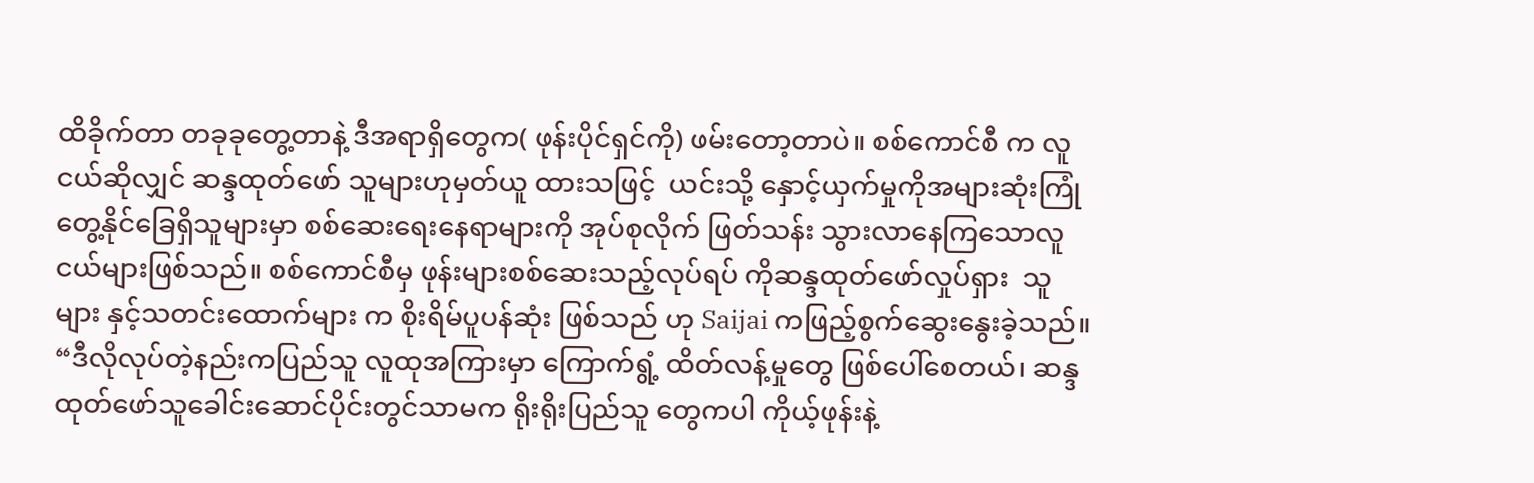ထိခိုက်တာ တခုခုတွေ့တာနဲ့ ဒီအရာရှိတွေက( ဖုန်းပိုင်ရှင်ကို) ဖမ်းတော့တာပဲ။ စစ်ကောင်စီ က လူငယ်ဆိုလျှင် ဆန္ဒထုတ်ဖော် သူများဟုမှတ်ယူ ထားသဖြင့်  ယင်းသို့ နှောင့်ယှက်မှုကိုအများဆုံးကြုံတွေ့နိုင်ခြေရှိသူများမှာ စစ်ဆေးရေးနေရာများကို အုပ်စုလိုက် ဖြတ်သန်း သွားလာနေကြသောလူငယ်များဖြစ်သည်။ စစ်ကောင်စီမှ ဖုန်းများစစ်ဆေးသည့်လုပ်ရပ် ကိုဆန္ဒထုတ်ဖော်လှုပ်ရှား  သူများ နှင့်သတင်းထောက်များ က စိုးရိမ်ပူပန်ဆုံး ဖြစ်သည် ဟု Saijai ကဖြည့်စွက်ဆွေးနွေးခဲ့သည်။ “ဒီလိုလုပ်တဲ့နည်းကပြည်သူ လူထုအကြားမှာ ကြောက်ရွံ့ ထိတ်လန့်မှုတွေ ဖြစ်ပေါ်စေတယ်၊ ဆန္ဒထုတ်ဖော်သူခေါင်းဆောင်ပိုင်းတွင်သာမက ရိုးရိုးပြည်သူ တွေကပါ ကိုယ့်ဖုန်းနဲ့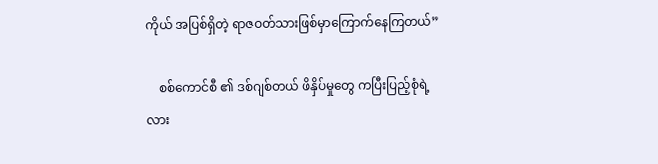ကိုယ် အပြစ်ရှိတဲ့ ရာဇဝတ်သားဖြစ်မှာကြောက်နေကြတယ်”

    စစ်ကောင်စီ ၏ ဒစ်ဂျစ်တယ် ဖိနှိပ်မှုတွေ ကပြီးပြည့်စုံရဲ့လား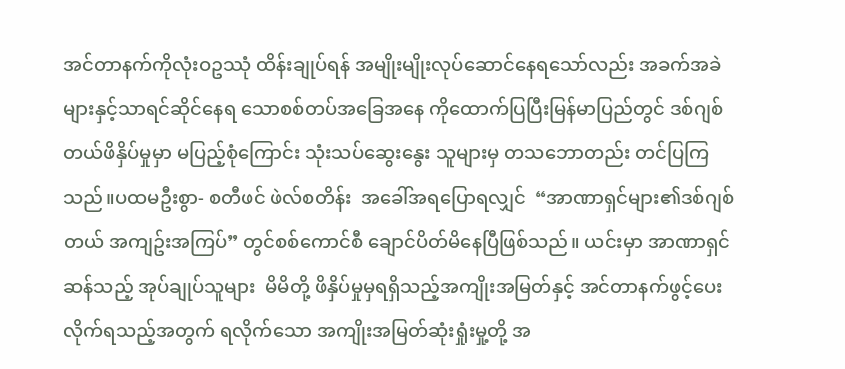အင်တာနက်ကိုလုံးဝဥဿုံ ထိန်းချုပ်ရန် အမျိုးမျိုးလုပ်ဆောင်နေရသော်လည်း အခက်အခဲများနှင့်သာရင်ဆိုင်နေရ သောစစ်တပ်အခြေအနေ ကိုထောက်ပြပြီးမြန်မာပြည်တွင် ဒစ်ဂျစ်တယ်ဖိနှိပ်မှုမှာ မပြည့်စုံကြောင်း သုံးသပ်ဆွေးနွေး သူများမှ တသဘောတည်း တင်ပြကြသည်။ပထမဦးစွာ- စတီဖင် ဖဲလ်စတိန်း  အခေါ်အရပြောရလျှင်  “အာဏာရှင်များ၏ဒစ်ဂျစ်တယ် အကျဥ်းအကြပ်” တွင်စစ်ကောင်စီ ချောင်ပိတ်မိနေပြီဖြစ်သည်။ ယင်းမှာ အာဏာရှင်ဆန်သည့် အုပ်ချုပ်သူများ  မိမိတို့ ဖိနှိပ်မှုမှရရှိသည့်အကျိုးအမြတ်နှင့် အင်တာနက်ဖွင့်ပေးလိုက်ရသည့်အတွက် ရလိုက်သော အကျိုးအမြတ်ဆုံးရှုံးမှု့တို့ အ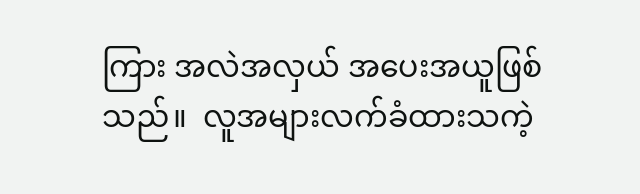ကြား အလဲအလှယ် အပေးအယူဖြစ်သည်။  လူအများလက်ခံထားသကဲ့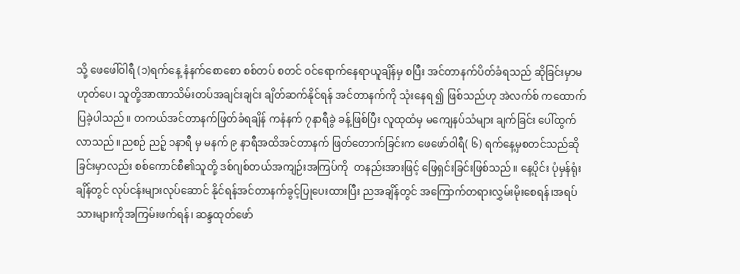သို့ ဖေဖေါ်ဝါရီ (၁)ရက်နေ့ နံနက်စောစော စစ်တပ် စတင် ဝင်ရောက်နေရာယူချိန်မှ စပြီး အင်တာနက်ပိတ်ခံရသည် ဆိုခြင်းမှာမဟုတ်ပေ၊ သူတို့အာဏာသိမ်းတပ်အချင်းချင်း ချိတ်ဆက်နိုင်ရန် အင်တာနက်ကို သုံးနေရ ၍ ဖြစ်သည်ဟု အဲလက်စ် ကထောက်ပြခဲ့ပါသည်။ တကယ်အင်တာနက်ဖြတ်ခံရချိန် ကနံနက် ၇နာရီခွဲ ခန့်ဖြစ်ပြီး လူထုထံမှ မကျေနပ်သံများ ချက်ခြင်း ပေါ်ထွက်လာသည်။ညစဉ် ညဉ့် ၁နာရီ မှ မနက် ၉ နာရီအထိအင်တာနက် ဖြတ်တောက်ခြင်းက ဖေဖော်ဝါရီ( ၆) ရက်နေ့မှစတင်သည်ဆိုခြင်းမှာလည်း စစ်ကောင်စီ၏သူတို့ ဒစ်ဂျစ်တယ်အကျဉ်းအကြပ်ကို  တနည်းအားဖြင့် ဖြေရှင်းခြင်းဖြစ်သည်။ နေ့ပိုင်း ပုံမှန်ရုံးချိန်တွင် လုပ်ငန်းများလုပ်ဆောင် နိုင်ရန်အင်တာနက်ခွင့်ပြုပေးထားပြီး ညအချိန်တွင် အကြောက်တရားလွှမ်းမိုးစေရန်၊အရပ်သားများကိုအကြမ်းဖက်ရန်၊ ဆန္ဒထုတ်ဖော်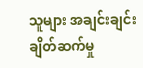သူများ အချင်းချင်း ချိတ်ဆက်မှု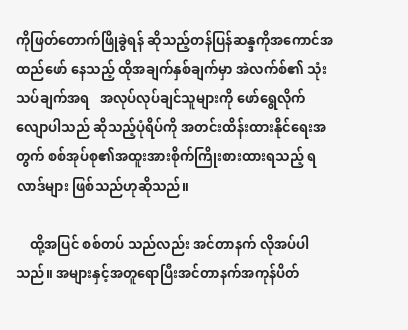ကိုဖြတ်တောက်ဖြိုခွဲရန် ဆိုသည့်တန်ပြန်ဆန္ဒကိုအကောင်အထည်ဖော် နေသည့် ထိုအချက်နှစ်ချက်မှာ အဲလက်စ်၏ သုံးသပ်ချက်အရ   အလုပ်လုပ်ချင်သူများကို ဖော်ရွေလိုက်လျောပါသည် ဆိုသည့်ပုံရိပ်ကို အတင်းထိန်းထားနိုင်ရေးအတွက် စစ်အုပ်စု၏အထူးအားစိုက်ကြိုးစားထားရသည့် ရလာဒ်များ ဖြစ်သည်ဟုဆိုသည်။

    ထို့အပြင် စစ်တပ် သည်လည်း အင်တာနက် လိုအပ်ပါသည်။ အများနှင့်အတူရောပြီးအင်တာနက်အကုန်ပိတ်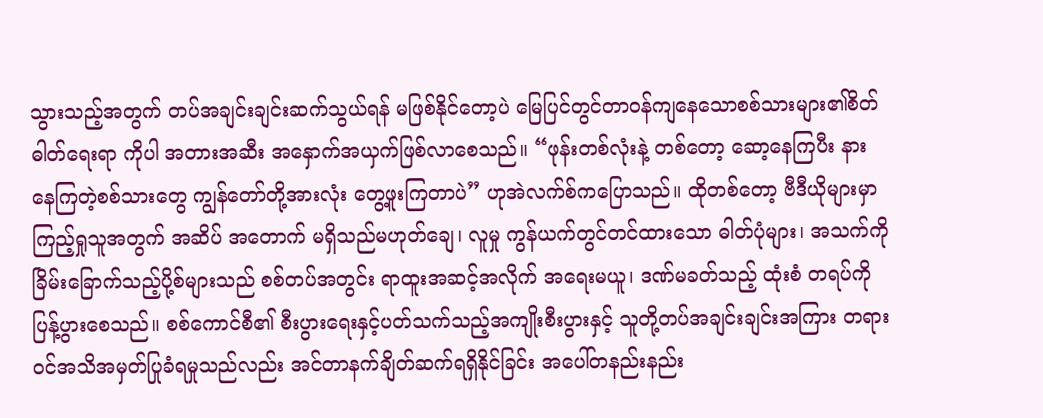သွားသည့်အတွက် တပ်အချင်းချင်းဆက်သွယ်ရန် မဖြစ်နိုင်တော့ပဲ မြေပြင်တွင်တာဝန်ကျနေသောစစ်သားများ၏စိတ်ဓါတ်ရေးရာ ကိုပါ အတားအဆီး အနှောက်အယှက်ဖြစ်လာစေသည်။ “ဖုန်းတစ်လုံးနဲ့ တစ်တော့ ဆော့နေကြပီး နားနေကြတဲ့စစ်သားတွေ ကျွန်တော်တို့အားလုံး တွေ့ဖူးကြတာပဲ” ဟုအဲလက်စ်ကပြောသည်။ ထိုတစ်တော့ ဗီဒီယိုများမှာ ကြည့်ရှုသူအတွက် အဆိပ် အတောက် မရှိသည်မဟုတ်ချေ၊ လူမှု ကွန်ယက်တွင်တင်ထားသော ဓါတ်ပုံများ၊ အသက်ကိုခြိမ်းခြောက်သည့်ပို့စ်များသည် စစ်တပ်အတွင်း ရာထူးအဆင့်အလိုက် အရေးမယူ၊ ဒဏ်မခတ်သည့် ထုံးစံ တရပ်ကိုပြန့်ပွားစေသည်။ စစ်ကောင်စီ၏ စီးပွားရေးနှင့်ပတ်သက်သည့်အကျိုးစီးပွားနှင့် သူတို့တပ်အချင်းချင်းအကြား တရားဝင်အသိအမှတ်ပြုခံရမှုသည်လည်း အင်တာနက်ချိတ်ဆက်ရရှိနိုင်ခြင်း အပေါ်တနည်းနည်း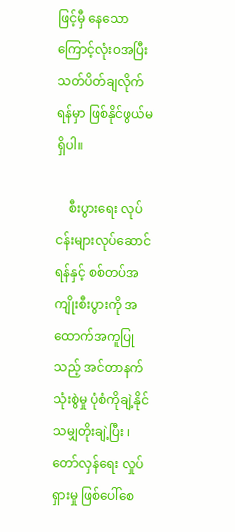ဖြင့်မှီ နေသောကြောင့်လုံးဝအပြီးသတ်ပိတ်ချလိုက်ရန်မှာ ဖြစ်နိုင်ဖွယ်မရှိပါ။

    စီးပွားရေး လုပ်ငန်းများလုပ်ဆောင်ရန်နှင့် စစ်တပ်အကျိုးစီးပွားကို အထောက်အကူပြုသည့် အင်တာနက်သုံးစွဲမှု ပုံစံကိုချဲ့နိုင်သမျှတိုးချဲ့ပြီး ၊ တော်လှန်ရေး လှုပ်ရှားမှု ဖြစ်ပေါ်စေ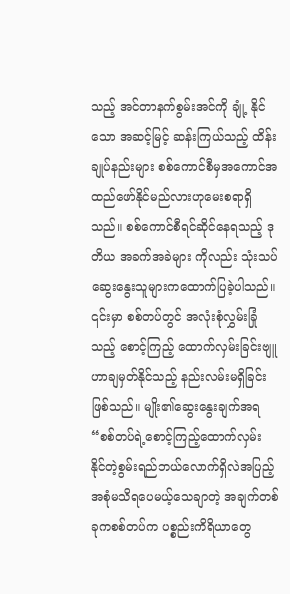သည့် အင်တာနက်စွမ်းအင်ကို ချုံ့ နိုင်သော အဆင့်မြင့် ဆန်းကြယ်သည့် ထိန်းချုပ်နည်းများ စစ်ကောင်စီမှအကောင်အထည်ဖော်နိုင်မည်လားဟုမေးစရာရှိသည်။ စစ်ကောင်စီရင်ဆိုင်နေရသည့် ဒုတိယ အခက်အခဲများ ကိုလည်း သုံးသပ်ဆွေးနွေးသူများကထောက်ပြခဲ့ပါသည်။ ၎င်းမှာ စစ်တပ်တွင် အလုံးစုံလွှမ်းခြုံသည့် စောင့်ကြည့် ထောက်လှမ်းခြင်းဗျူဟာချမှတ်နိုင်သည့် နည်းလမ်းမရှိခြင်းဖြစ်သည်။ မျိုး၏ဆွေးနွေးချက်အရ “စစ်တပ်ရဲ့စောင့်ကြည့်ထောက်လှမ်း နိုင်တဲ့စွမ်းရည်ဘယ်လောက်ရှိလဲအပြည့်အစုံမသိရပေမယ့်သေချာတဲ့ အချက်တစ်ခုကစစ်တပ်က ပစ္စည်းကိရိယာတွေ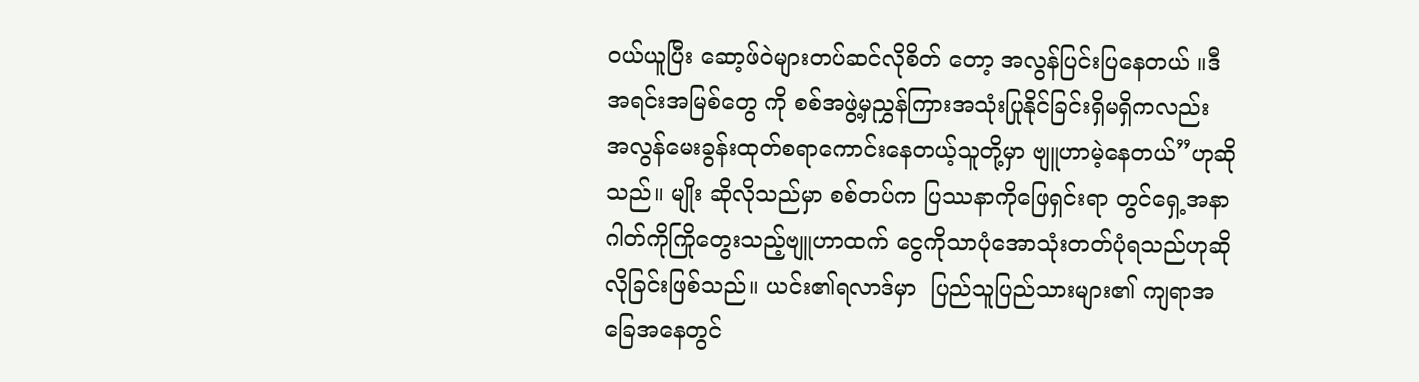ဝယ်ယူပြီး ဆော့ဖ်ဝဲများတပ်ဆင်လိုစိတ် တော့ အလွန်ပြင်းပြနေတယ် ။ဒီအရင်းအမြစ်တွေ ကို စစ်အဖွဲ့မှညွှန်ကြားအသုံးပြုနိုင်ခြင်းရှိမရှိကလည်း အလွန်မေးခွန်းထုတ်စရာကောင်းနေတယ့်သူတို့မှာ ဗျူဟာမဲ့နေတယ်”ဟုဆိုသည်။ မျိုး ဆိုလိုသည်မှာ စစ်တပ်က ပြဿနာကိုဖြေရှင်းရာ တွင်ရှေ့အနာဂါတ်ကိုကြိုတွေးသည့်ဗျူဟာထက် ငွေကိုသာပုံအောသုံးတတ်ပုံရသည်ဟုဆိုလိုခြင်းဖြစ်သည်။ ယင်း၏ရလာဒ်မှာ  ပြည်သူပြည်သားများ၏ ကျရာအခြေအနေတွင်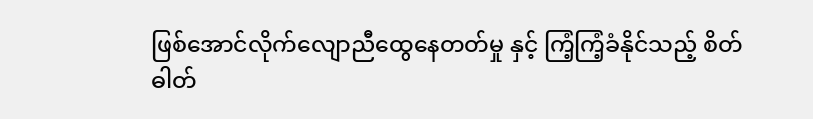ဖြစ်အောင်လိုက်လျောညီထွေနေတတ်မှု နှင့် ကြံ့ကြံ့ခံနိုင်သည့် စိတ်ဓါတ်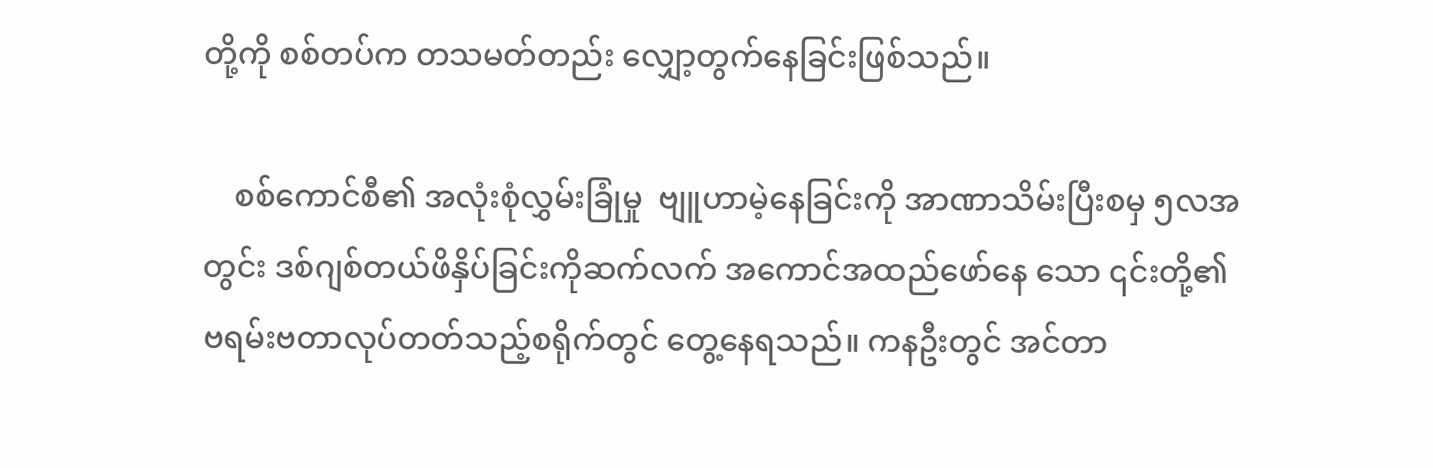တို့ကို စစ်တပ်က တသမတ်တည်း လျှော့တွက်နေခြင်းဖြစ်သည်။

    စစ်ကောင်စီ၏ အလုံးစုံလွှမ်းခြုံမှု  ဗျူဟာမဲ့နေခြင်းကို အာဏာသိမ်းပြီးစမှ ၅လအတွင်း ဒစ်ဂျစ်တယ်ဖိနှိပ်ခြင်းကိုဆက်လက် အကောင်အထည်ဖော်နေ သော ၎င်းတို့၏ ဗရမ်းဗတာလုပ်တတ်သည့်စရိုက်တွင် တွေ့နေရသည်။ ကနဦးတွင် အင်တာ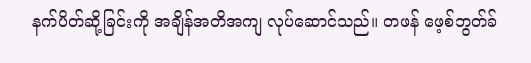နက်ပိတ်ဆို့ခြင်းကို အချိန်အတိအကျ လုပ်ဆောင်သည်။ တဖန် ဖေ့စ်ဘွတ်ခ်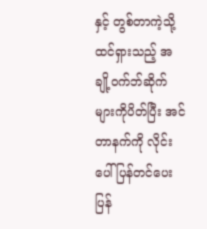နှင့် တွစ်တာကဲ့သို့ ထင်ရှားသည့် အချို့ဝက်ဘ်ဆိုက်များကိုပိတ်ပြီး အင်တာနက်ကို လိုင်းပေါ်ပြန်တင်ပေးပြန်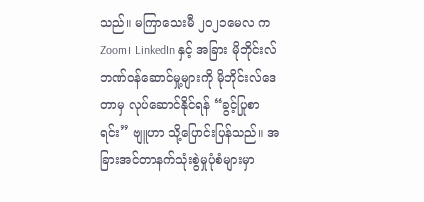သည်။ မကြာသေးမီ ၂၀၂၁မေလ က Zoom၊ LinkedIn နှင့် အခြား မိုဘိုင်းလ် ဘဏ်ဝန်ဆောင်မှု့များကို မိုဘိုင်းလ်ဒေတာမှ လုပ်ဆောင်နိုင်ရန် “ခွင့်ပြုစာရင်း” ဗျူဟာ သို့ပြောင်းပြန်သည်။ အခြားအင်တာနက်သုံးစွဲမှုပုံစံများမှာ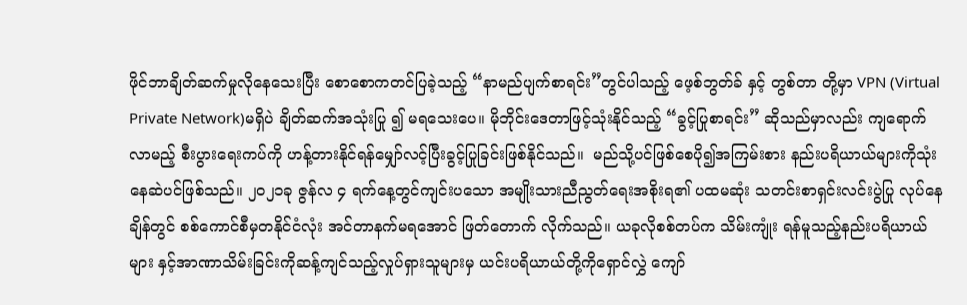ဖိုင်ဘာချိတ်ဆက်မှုလိုနေသေးပြီး စောစောကတင်ပြခဲ့သည့် “နာမည်ပျက်စာရင်း”တွင်ပါသည့် ဖေ့စ်ဘွတ်ခ် နှင့် တွစ်တာ တို့မှာ VPN (Virtual Private Network)မရှိပဲ ချိတ်ဆက်အသုံးပြု ၍ မရသေးပေ။ မိုဘိုင်းဒေတာဖြင့်သုံးနိုင်သည့် “ခွင့်ပြုစာရင်း” ဆိုသည်မှာလည်း ကျရောက်လာမည့် စီးပွားရေးကပ်ကို ဟန့်တားနိုင်ရန်မျှော်လင့်ပြီးခွင့်ပြုခြင်းဖြစ်နိုင်သည်။  မည်သို့ပင်ဖြစ်စေပို၍အကြမ်းစား နည်းပရိယာယ်များကိုသုံးနေဆဲပင်ဖြစ်သည်။ ၂၀၂၁ခု ဇွန်လ ၄ ရက်နေ့တွင်ကျင်းပသော အမျိုးသားညီညွတ်ရေးအစိုးရ၏ ပထမဆုံး သတင်းစာရှင်းလင်းပွဲပြု လုပ်နေချိန်တွင် စစ်ကောင်စီမှတနိုင်ငံလုံး အင်တာနက်မရအောင် ဖြတ်တောက် လိုက်သည်။ ယခုလိုစစ်တပ်က သိမ်းကျုံး ရန်မူသည့်နည်းပရိယာယ်များ နှင့်အာဏာသိမ်းခြင်းကိုဆန့်ကျင်သည့်လှုပ်ရှားသူများမှ ယင်းပရိယာယ်တို့ကိုရှောင်လွှဲ ကျော်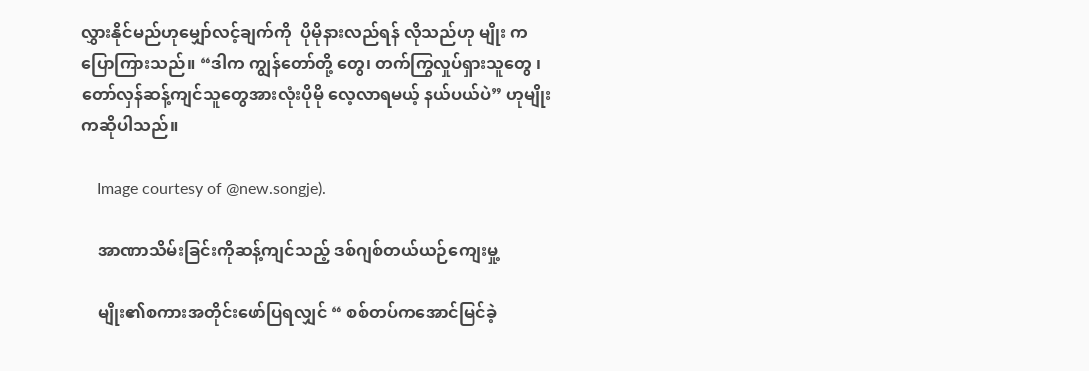လွှားနိုင်မည်ဟုမျှော်လင့်ချက်ကို  ပိုမိုနားလည်ရန် လိုသည်ဟု မျိုး ကပြောကြားသည်။ “ဒါက ကျွန်တော်တို့ တွေ၊ တက်ကြွလှုပ်ရှားသူတွေ ၊တော်လှန်ဆန့်ကျင်သူတွေအားလုံးပိုမို လေ့လာရမယ့် နယ်ပယ်ပဲ” ဟုမျိုးကဆိုပါသည်။

    Image courtesy of @new.songje).

    အာဏာသိမ်းခြင်းကိုဆန့်ကျင်သည့် ဒစ်ဂျစ်တယ်ယဉ်ကျေးမှု့

    မျိုး၏စကားအတိုင်းဖော်ပြရလျှင် “ စစ်တပ်ကအောင်မြင်ခဲ့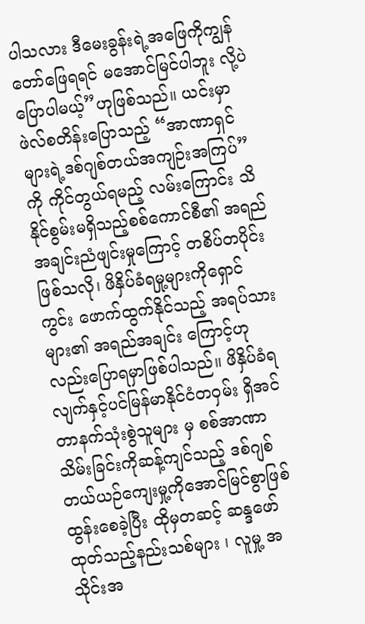ပါသလား ဒီမေးခွန်းရဲ့အဖြေကိုကျွန်တော်ဖြေရရင် မအောင်မြင်ပါဘူး လို့ပဲပြောပါမယ့်”ဟုဖြစ်သည်။ ယင်းမှာ ဖဲလ်စတိန်းပြောသည့် “အာဏာရှင်များရဲ့ဒစ်ဂျစ်တယ်အကျဉ်းအကြပ်” ကို ကိုင်တွယ်ရမည့် လမ်းကြောင်း သိနိုင်စွမ်းမရှိသည့်စစ်ကောင်စီ၏ အရည်အချင်းညံဖျင်းမှုကြောင့် တစိပ်တပိုင်းဖြစ်သလို၊ ဖိနှိပ်ခံရမှု့များကိုရှောင်ကွင်း ဖောက်ထွက်နိုင်သည့် အရပ်သားများ၏ အရည်အချင်း ကြောင့်ဟုလည်းပြောရမှာဖြစ်ပါသည်။ ဖိနှိပ်ခံရလျက်နှင့်ပင်မြန်မာနိုင်ငံတဝှမ်း ရှိအင်တာနက်သုံးစွဲသူများ မှ စစ်အာဏာသိမ်းခြင်းကိုဆန့်ကျင်သည့် ဒစ်ဂျစ်တယ်ယဉ်ကျေးမှု့ကိုအောင်မြင်စွာဖြစ်ထွန်းစေခဲ့ပြီး ထိုမှတဆင့် ဆန္ဒဖော်ထုတ်သည့်နည်းသစ်များ ၊ လူမှု့ အသိုင်းအ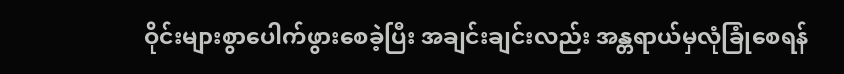ဝိုင်းများစွာပေါက်ဖွားစေခဲ့ပြီး အချင်းချင်းလည်း အန္တရာယ်မှလုံခြုံစေရန်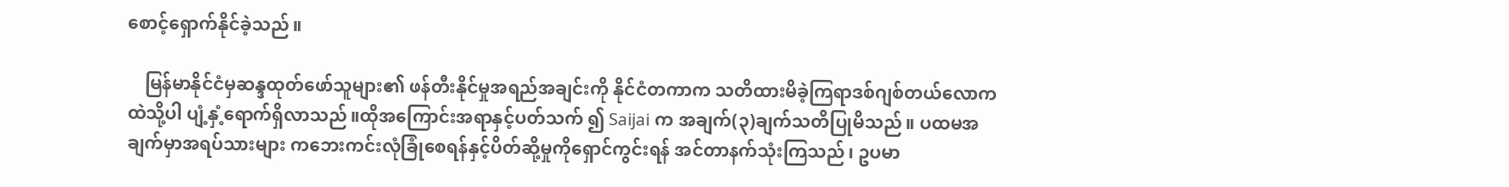စောင့်ရှောက်နိုင်ခဲ့သည်။

    မြန်မာနိုင်ငံမှဆန္ဒထုတ်ဖော်သူများ၏ ဖန်တီးနိုင်မှုအရည်အချင်းကို နိုင်ငံတကာက သတိထားမိခဲ့ကြရာဒစ်ဂျစ်တယ်လောကထဲသို့ပါ ပျံ့နှံ့ရောက်ရှိလာသည်။ထိုအကြောင်းအရာနှင့်ပတ်သက် ၍ Saijai က အချက်(၃)ချက်သတိပြုမိသည်။ ပထမအချက်မှာအရပ်သားများ ကဘေးကင်းလုံခြုံစေရန်နှင့်ပိတ်ဆို့မှုကိုရှောင်ကွင်းရန် အင်တာနက်သုံးကြသည်၊ ဥပမာ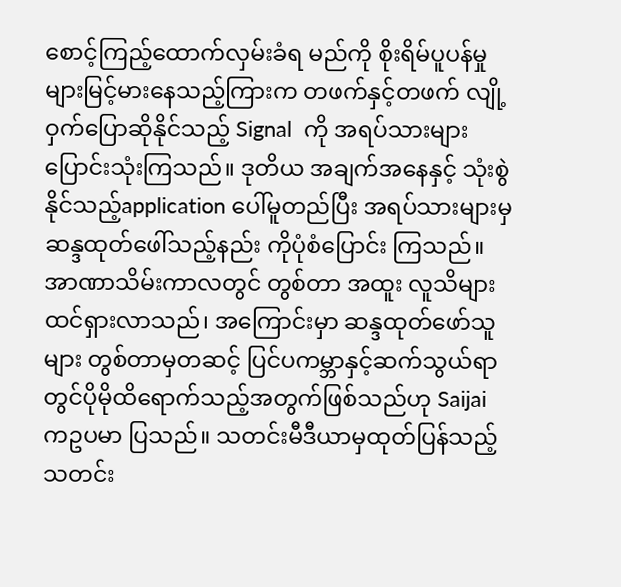စောင့်ကြည့်ထောက်လှမ်းခံရ မည်ကို စိုးရိမ်ပူပန်မှုများမြင့်မားနေသည့်ကြားက တဖက်နှင့်တဖက် လျို့ဝှက်ပြောဆိုနိုင်သည့် Signal  ကို အရပ်သားများ ပြောင်းသုံးကြသည်။ ဒုတိယ အချက်အနေနှင့် သုံးစွဲနိုင်သည့်application ပေါ်မူတည်ပြီး အရပ်သားများမှ ဆန္ဒထုတ်ဖေါ်သည့်နည်း ကိုပုံစံပြောင်း ကြသည်။ အာဏာသိမ်းကာလတွင် တွစ်တာ အထူး လူသိများထင်ရှားလာသည်၊ အကြောင်းမှာ ဆန္ဒထုတ်ဖော်သူများ တွစ်တာမှတဆင့် ပြင်ပကမ္ဘာနှင့်ဆက်သွယ်ရာတွင်ပိုမိုထိရောက်သည့်အတွက်ဖြစ်သည်ဟု Saijai ကဥပမာ ပြသည်။ သတင်းမီဒီယာမှထုတ်ပြန်သည့် သတင်း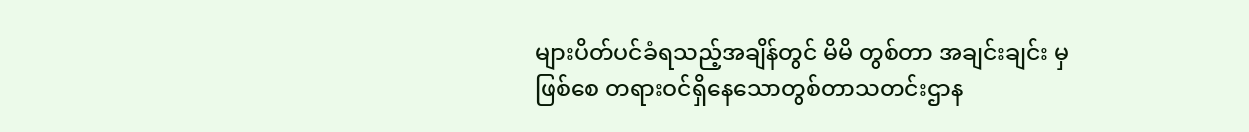များပိတ်ပင်ခံရသည့်အချိန်တွင် မိမိ တွစ်တာ အချင်းချင်း မှဖြစ်စေ တရားဝင်ရှိနေသောတွစ်တာသတင်းဌာန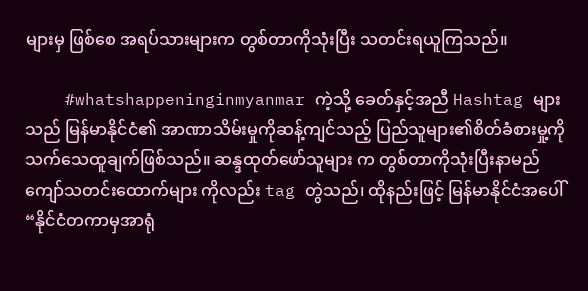များမှ ဖြစ်စေ အရပ်သားများက တွစ်တာကိုသုံးပြီး သတင်းရယူကြသည်။

    #whatshappeninginmyanmar ကဲ့သို့ ခေတ်နှင့်အညီ Hashtag များသည် မြန်မာနိုင်ငံ၏ အာဏာသိမ်းမှုကိုဆန့်ကျင်သည့် ပြည်သူများ၏စိတ်ခံစားမှု့ကိုသက်သေထူချက်ဖြစ်သည်။ ဆန္ဒထုတ်ဖော်သူများ က တွစ်တာကိုသုံးပြီးနာမည်ကျော်သတင်းထောက်များ ကိုလည်း tag တွဲသည်၊ ထိုနည်းဖြင့် မြန်မာနိုင်ငံအပေါ်  “နိုင်ငံတကာမှအာရုံ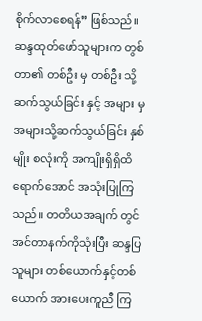စိုက်လာစေရန်” ဖြစ်သည်။  ဆန္ဒထုတ်ဖော်သူများက တွစ်တာ၏ တစ်ဦး မှ တစ်ဦး သို့ဆက်သွယ်ခြင်း နှင့် အများ မှ အများသို့ဆက်သွယ်ခြင်း နှစ်မျိုး စလုံးကို အကျိုးရှိရှိထိရောက်အောင် အသုံးပြုကြသည်။ တတိယအချက် တွင် အင်တာနက်ကိုသုံးပြီး ဆန္ဒပြသူများ တစ်ယောက်နှင့်တစ်ယောက် အားပေးကူညီ ကြ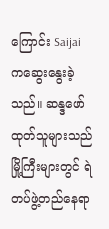ကြောင်း Saijai ကဆွေးနွေးခဲ့သည်။ ဆန္ဒဖော်ထုတ်သူများသည်မြို့ကြီးများတွင် ရဲတပ်ဖွဲ့တည်နေရာ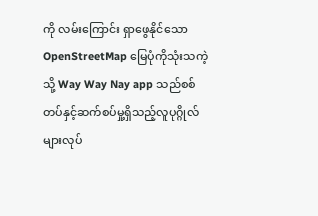ကို လမ်းကြောင်း ရှာဖွေနိုင်သော OpenStreetMap မြေပုံကိုသုံးသကဲ့သို့ Way Way Nay app သည်စစ်တပ်နှင့်ဆက်စပ်မှု့ရှိသည့်လူပုဂ္ဂိုလ်များလုပ်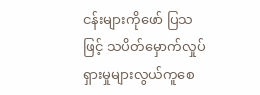ငန်းများကိုဖော် ပြသဖြင့် သပိတ်မှောက်လှုပ်ရှားမှုများလွယ်ကူစေ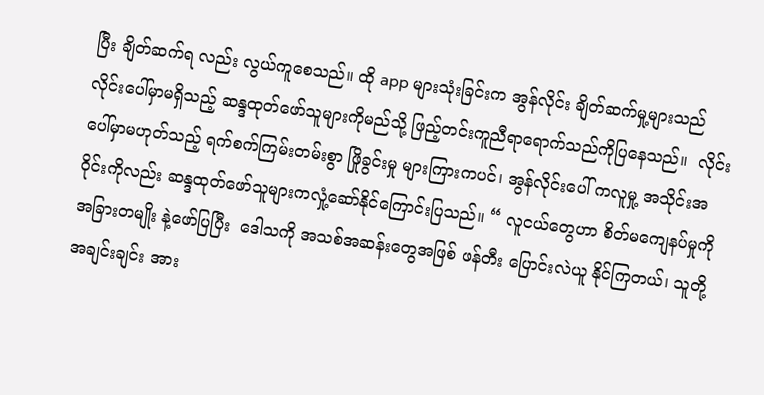ပြီး ချိတ်ဆက်ရ လည်း လွယ်ကူစေသည်။ ထို app များသုံးခြင်းက အွန်လိုင်း ချိတ်ဆက်မှု့များသည် လိုင်းပေါ်မှာမရှိသည့် ဆန္ဒထုတ်ဖော်သူများကိုမည်သို့ ဖြည့်တင်းကူညီရာရောက်သည်ကိုပြနေသည်။  လိုင်းပေါ်မှာမဟုတ်သည့် ရက်စက်ကြမ်းတမ်းစွာ ဖြိုခွင်းမှု များကြားကပင်၊ အွန်လိုင်းပေါ် ကလူမှု့ အသိုင်းအဝိုင်းကိုလည်း ဆန္ဒထုတ်ဖော်သူများကလှုံ့ဆော်နိုင်ကြောင်းပြသည်။ “ လူငယ်တွေဟာ စိတ်မကျေနပ်မှုကို အခြားတမျိုး နဲ့ဖော်ပြပြီး  ဒေါသကို အသစ်အဆန်းတွေအဖြစ် ဖန်တီး ပြောင်းလဲယူ နိုင်ကြတယ်၊ သူတို့အချင်းချင်း အား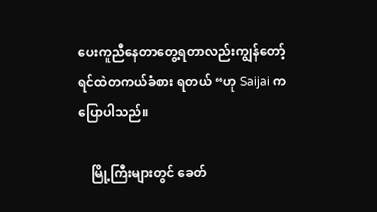ပေးကူညီနေတာတွေ့ရတာလည်းကျွန်တော့် ရင်ထဲတကယ်ခံစား ရတယ် “ဟု Saijai ကပြောပါသည်။

    မြို့ကြီးများတွင် ခေတ်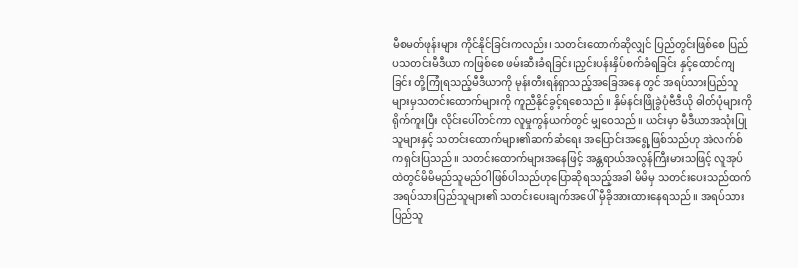မီစမတ်ဖုန်းများ ကိုင်နိုင်ခြင်းကလည်း၊ သတင်းထောက်ဆိုလျှင် ပြည်တွင်းဖြစ်စေ ပြည်ပသတင်းမီဒီယာ ကဖြစ်စေ ဖမ်းဆီးခံရခြင်း၊ညှင်းပန်းနှိပ်စက်ခံရခြင်း နှင့်ထောင်ကျ ခြင်း တို့ကြုံရသည့်မီဒီယာကို မုန်းတီးရန်ရှာသည့်အခြေအနေ တွင် အရပ်သားပြည်သူများမှသတင်းထောက်များကို ကူညီနိုင်ခွင့်ရစေသည်။ နှိမ်နင်းဖြိုခွဲပုံဗီဒီယို ဓါတ်ပုံများကိုရိုက်ကူးပြီး လိုင်းပေါ်တင်ကာ လူမှုကွန်ယက်တွင် မျှဝေသည်။ ယင်းမှာ မီဒီယာအသုံးပြုသူများနှင့် သတင်းထောက်များ၏ဆက်ဆံရေး အပြောင်းအရွေ့ဖြစ်သည်ဟု အဲလက်စ် ကရှင်းပြသည်။ သတင်းထောက်များအနေဖြင့် အန္တရာယ်အလွန်ကြီးမားသဖြင့် လူအုပ်ထဲတွင်မိမိမည်သူမည်ဝါဖြစ်ပါသည်ဟုပြောဆိုရသည့်အခါ မိမိမှ သတင်းပေးသည်ထက် အရပ်သားပြည်သူများ၏ သတင်းပေးချက်အပေါ် မှီခိုအားထားနေရသည်။ အရပ်သားပြည်သူ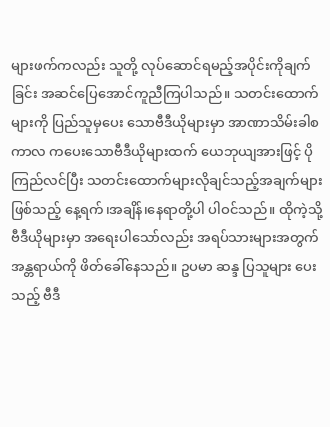များဖက်ကလည်း သူတို့ လုပ်ဆောင်ရမည့်အပိုင်းကိုချက်ခြင်း အဆင်ပြေအောင်ကူညီကြပါသည်။ သတင်းထောက်များကို ပြည်သူမှပေး သောဗီဒီယိုများမှာ အာဏာသိမ်းခါစကာလ ကပေးသောဗီဒီယိုများထက် ယေဘုယျအားဖြင့် ပိုကြည်လင်ပြီး သတင်းထောက်များလိုချင်သည့်အချက်များဖြစ်သည့် နေ့ရက်၊အချိန်၊နေရာတို့ပါ ပါဝင်သည်။ ထိုကဲ့သို့ ဗီဒီယိုများမှာ အရေးပါသော်လည်း အရပ်သားများအတွက် အန္တရာယ်ကို ဖိတ်ခေါ်နေသည်။ ဥပမာ ဆန္ဒ ပြသူများ ပေးသည့် ဗီဒီ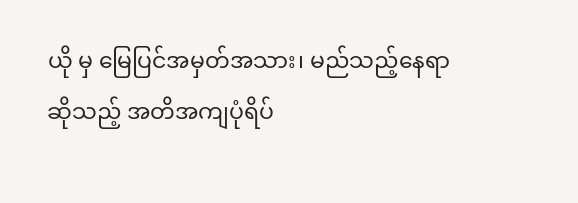ယို မှ မြေပြင်အမှတ်အသား၊ မည်သည့်နေရာဆိုသည့် အတိအကျပုံရိပ်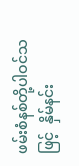ဖမ်းစံနစ်တို့ပါဝင်သဖြင့်  နှိမ်နင်း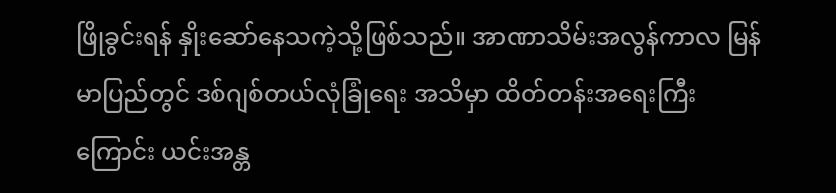ဖြိုခွင်းရန် နှိုးဆော်နေသကဲ့သို့ဖြစ်သည်။ အာဏာသိမ်းအလွန်ကာလ မြန်မာပြည်တွင် ဒစ်ဂျစ်တယ်လုံခြုံရေး အသိမှာ ထိတ်တန်းအရေးကြီးကြောင်း ယင်းအန္တ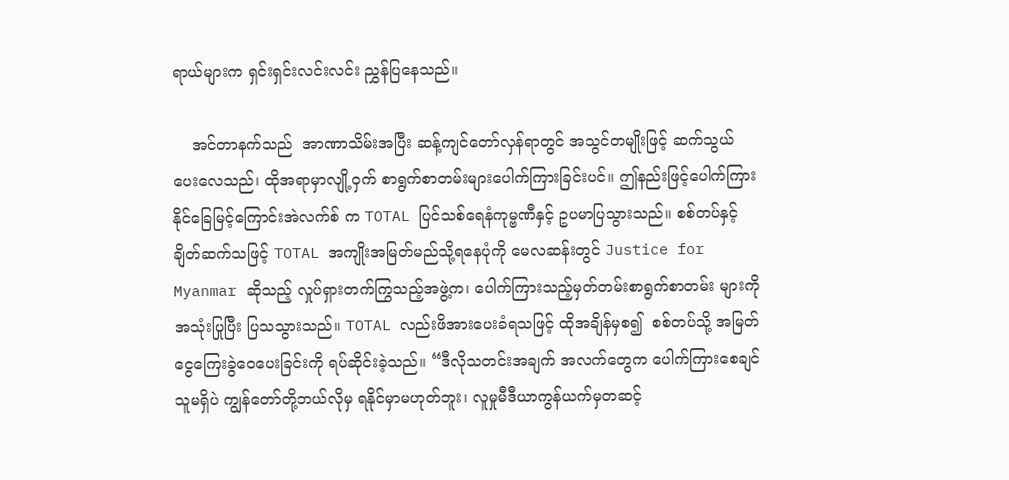ရာယ်များက ရှင်းရှင်းလင်းလင်း ညွှန်ပြနေသည်။

    အင်တာနက်သည်  အာဏာသိမ်းအပြီး ဆန့်ကျင်တော်လှန်ရာတွင် အသွင်တမျိုးဖြင့် ဆက်သွယ်ပေးလေသည်၊ ထိုအရာမှာလျို့ဝှက် စာရွက်စာတမ်းများပေါက်ကြားခြင်းပင်။ ဤနည်းဖြင့်ပေါက်ကြားနိုင်ခြေမြင့်ကြောင်းအဲလက်စ် က TOTAL ပြင်သစ်ရေနံကုမ္ဗဏီနှင့် ဥပမာပြသွားသည်။ စစ်တပ်နှင့် ချိတ်ဆက်သဖြင့် TOTAL အကျိုးအမြတ်မည်သို့ရနေပုံကို မေလဆန်းတွင် Justice for Myanmar ဆိုသည့် လှုပ်ရှားတက်ကြွသည့်အဖွဲ့က၊ ပေါက်ကြားသည့်မှတ်တမ်းစာရွက်စာတမ်း များကို အသုံးပြုပြီး ပြသသွားသည်။ TOTAL လည်းဖိအားပေးခံရသဖြင့် ထိုအချိန်မှစ၍  စစ်တပ်သို့ အမြတ်ငွေကြေးခွဲဝေပေးခြင်းကို ရပ်ဆိုင်းခဲ့သည်။ “ဒီလိုသတင်းအချက် အလက်တွေက ပေါက်ကြားစေချင်သူမရှိပဲ ကျွန်တော်တို့ဘယ်လိုမှ ရနိုင်မှာမဟုတ်ဘူး၊ လူမှုမီဒီယာကွန်ယက်မှတဆင့်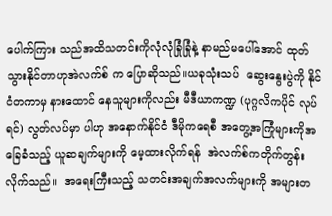ပေါက်ကြား သည်အထိသတင်းကိုလုံလုံခြုံခြုံနဲ့ နာမည်မပေါ်အောင် ထုတ်သွားနိုင်တာဟုအဲလက်စ် က ပြောဆိုသည်။ယခုသုံးသပ်  ဆွေးနွေးပွဲကို နိုင်ငံတကာမှ နားထောင် နေသူများကိုလည်း မီဒီယာကဏ္ဍ (ပုဂ္ဂလိကပိုင် လုပ်ရင်) လွတ်လပ်မှာ ပါဟု အနောက်နိုင်ငံ ဒီမိုကရေစီ အတွေ့အကြုံများကိုအခြေခံသည့် ယူဆချက်များကို မေ့ထားလိုက်ရန်  အဲလက်စ်ကတိုက်တွန်း လိုက်သည်။  အရေးကြီးသည့် သတင်းအချက်အလက်များကို အများတ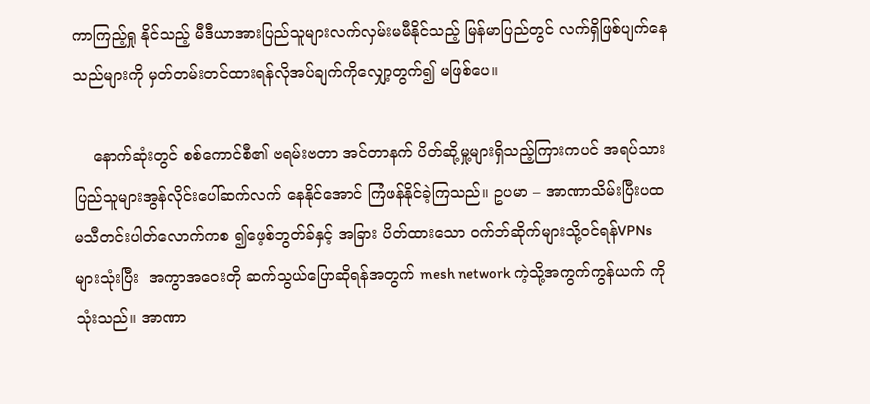ကာကြည့်ရှု နိုင်သည့် မီဒီယာအားပြည်သူများလက်လှမ်းမမီနိုင်သည့် မြန်မာပြည်တွင် လက်ရှိဖြစ်ပျက်နေသည်များကို မှတ်တမ်းတင်ထားရန်လိုအပ်ချက်ကိုလျှော့တွက်၍ မဖြစ်ပေ။

    နောက်ဆုံးတွင် စစ်ကောင်စီ၏ ဗရမ်းဗတာ အင်တာနက် ပိတ်ဆို့မှု့များရှိသည့်ကြားကပင် အရပ်သားပြည်သူများအွန်လိုင်းပေါ်ဆက်လက် နေနိုင်အောင် ကြံဖန်နိုင်ခဲ့ကြသည်။ ဥပမာ – အာဏာသိမ်းပြီးပထမသီတင်းပါတ်လောက်ကစ ၍ဖေ့စ်ဘွတ်ခ်နှင့် အခြား ပိတ်ထားသော ဝက်ဘ်ဆိုက်များသို့ဝင်ရန်VPNs များသုံးပြီး  အကွာအဝေးတို ဆက်သွယ်ပြောဆိုရန်အတွက် mesh network ကဲ့သို့အကွက်ကွန်ယက် ကိုသုံးသည်။ အာဏာ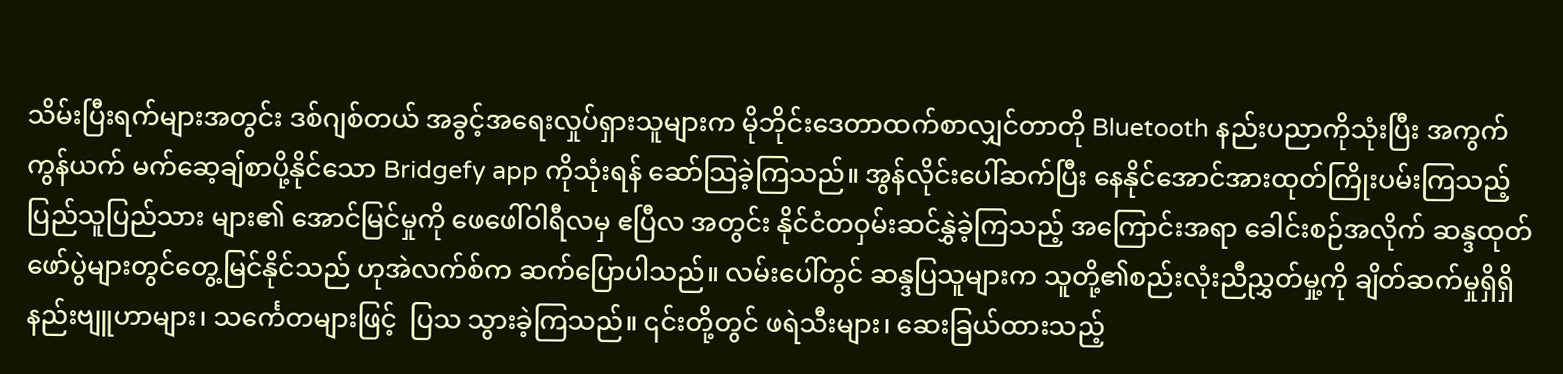သိမ်းပြီးရက်များအတွင်း ဒစ်ဂျစ်တယ် အခွင့်အရေးလှုပ်ရှားသူများက မိုဘိုင်းဒေတာထက်စာလျှင်တာတို Bluetooth နည်းပညာကိုသုံးပြီး အကွက်ကွန်ယက် မက်ဆေ့ချ်စာပို့နိုင်သော Bridgefy app ကိုသုံးရန် ဆော်သြခဲ့ကြသည်။ အွန်လိုင်းပေါ်ဆက်ပြီး နေနိုင်အောင်အားထုတ်ကြိုးပမ်းကြသည့်ပြည်သူပြည်သား များ၏ အောင်မြင်မှုကို ဖေဖေါ်ဝါရီလမှ ဧပြီလ အတွင်း နိုင်ငံတဝှမ်းဆင်နွှဲခဲ့ကြသည့် အကြောင်းအရာ ခေါင်းစဉ်အလိုက် ဆန္ဒထုတ်ဖော်ပွဲများတွင်တွေ့မြင်နိုင်သည် ဟုအဲလက်စ်က ဆက်ပြောပါသည်။ လမ်းပေါ်တွင် ဆန္ဒပြသူများက သူတို့၏စည်းလုံးညီညွှတ်မှု့ကို ချိတ်ဆက်မှုရှိရှိ နည်းဗျူဟာများ၊ သင်္ကေတများဖြင့်  ပြသ သွားခဲ့ကြသည်။ ၎င်းတို့တွင် ဖရဲသီးများ၊ ဆေးခြယ်ထားသည့်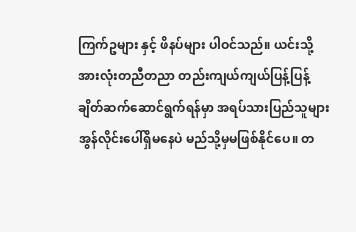ကြက်ဥများ နှင့် ဖိနပ်များ ပါဝင်သည်။ ယင်းသို့ အားလုံးတညီတညာ တည်းကျယ်ကျယ်ပြန့်ပြန့် ချိတ်ဆက်ဆောင်ရွက်ရန်မှာ အရပ်သားပြည်သူများအွန်လိုင်းပေါ်ရှိမနေပဲ မည်သို့မှမဖြစ်နိုင်ပေ။ တ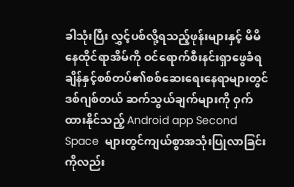ခါသုံးပြီး လွှင့်ပစ်လို့ရသည့်ဖုန်းများနှင့် မိမိနေထိုင်ရာအိမ်ကို ဝင်ရောက်စီးနင်းရှာဖွေခံရချိန်နှင့်စစ်တပ်၏စစ်ဆေးရေးနေရာများတွင် ဒစ်ဂျစ်တယ် ဆက်သွယ်ချက်များကို ဝှက်ထားနိုင်သည့် Android app Second Space  များတွင်ကျယ်စွာအသုံးပြုလာခြင်းကိုလည်း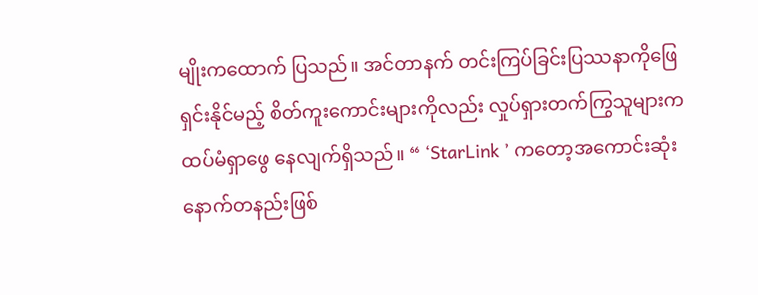မျိုးကထောက် ပြသည်။ အင်တာနက် တင်းကြပ်ခြင်းပြဿနာကိုဖြေရှင်းနိုင်မည့် စိတ်ကူးကောင်းများကိုလည်း လှုပ်ရှားတက်ကြွသူများက ထပ်မံရှာဖွေ နေလျက်ရှိသည်။ “ ‘StarLink ’ ကတော့အကောင်းဆုံးနောက်တနည်းဖြစ်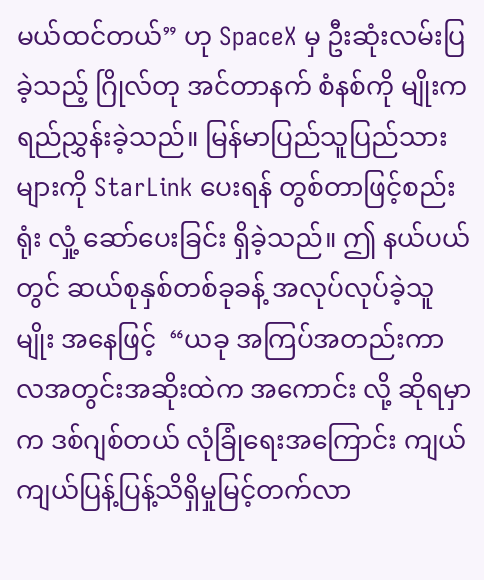မယ်ထင်တယ်” ဟု SpaceX မှ ဦးဆုံးလမ်းပြခဲ့သည့် ဂြိုလ်တု အင်တာနက် စံနစ်ကို မျိုးကရည်ညွှန်းခဲ့သည်။ မြန်မာပြည်သူပြည်သားများကို StarLink ပေးရန် တွစ်တာဖြင့်စည်းရုံး လှုံ့ ဆော်ပေးခြင်း ရှိခဲ့သည်။ ဤ နယ်ပယ်တွင် ဆယ်စုနှစ်တစ်ခုခန့် အလုပ်လုပ်ခဲ့သူ မျိုး အနေဖြင့်  “ယခု အကြပ်အတည်းကာလအတွင်းအဆိုးထဲက အကောင်း လို့ ဆိုရမှာက ဒစ်ဂျစ်တယ် လုံခြုံရေးအကြောင်း ကျယ်ကျယ်ပြန့်ပြန့်သိရှိမှုမြင့်တက်လာ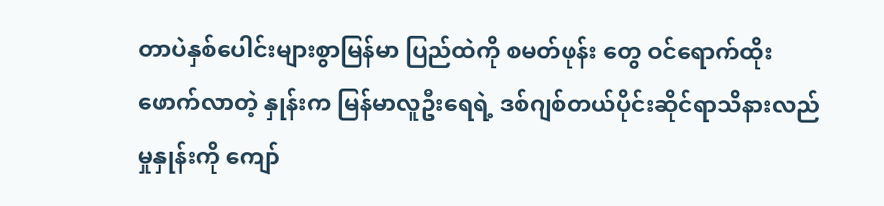တာပဲနှစ်ပေါင်းများစွာမြန်မာ ပြည်ထဲကို စမတ်ဖုန်း တွေ ဝင်ရောက်ထိုးဖောက်လာတဲ့ နှုန်းက မြန်မာလူဦးရေရဲ့ ဒစ်ဂျစ်တယ်ပိုင်းဆိုင်ရာသိနားလည်မှုနှုန်းကို ကျော်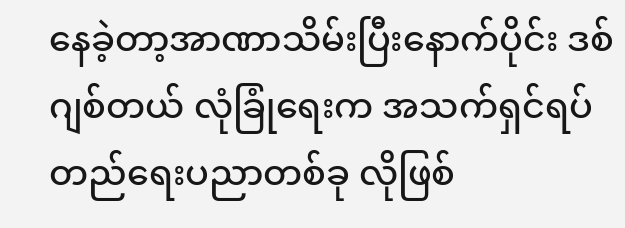နေခဲ့တာ့အာဏာသိမ်းပြီးနောက်ပိုင်း ဒစ်ဂျစ်တယ် လုံခြုံရေးက အသက်ရှင်ရပ်တည်ရေးပညာတစ်ခု လိုဖြစ်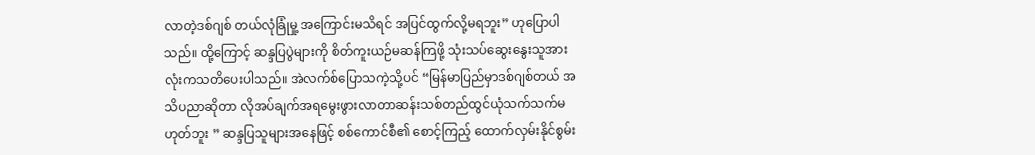လာတဲ့ဒစ်ဂျစ် တယ်လုံခြုံမှု့ အကြောင်းမသိရင် အပြင်ထွက်လို့မရဘူး” ဟုပြောပါသည်။ ထို့ကြောင့် ဆန္ဒပြပွဲများကို စိတ်ကူးယဉ်မဆန်ကြဖို့ သုံးသပ်ဆွေးနွေးသူအားလုံးကသတိပေးပါသည်။ အဲလက်စ်ပြောသကဲ့သို့ပင် “မြန်မာပြည်မှာဒစ်ဂျစ်တယ် အသိပညာဆိုတာ လိုအပ်ချက်အရမွေးဖွားလာတာဆန်းသစ်တည်ထွင်ယုံသက်သက်မဟုတ်ဘူး ” ဆန္ဒပြသူများအနေဖြင့် စစ်ကောင်စီ၏ စောင့်ကြည့် ထောက်လှမ်းနိုင်စွမ်း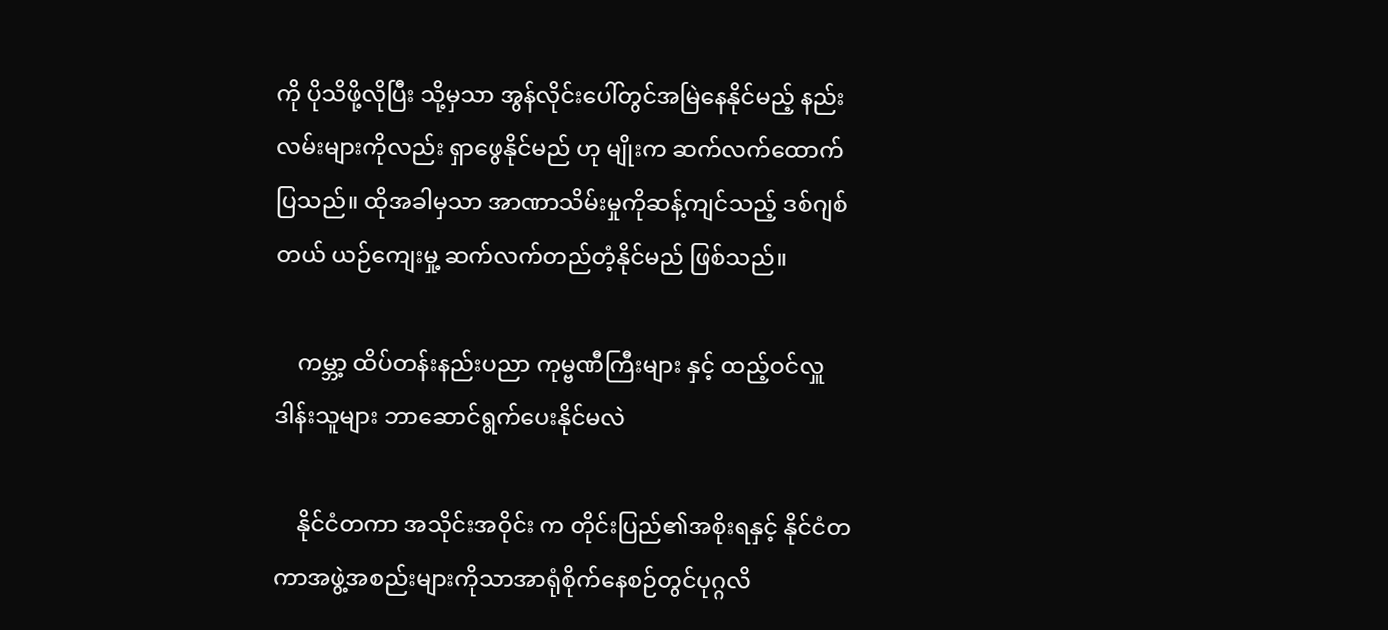ကို ပိုသိဖို့လိုပြီး သို့မှသာ အွန်လိုင်းပေါ်တွင်အမြဲနေနိုင်မည့် နည်းလမ်းများကိုလည်း ရှာဖွေနိုင်မည် ဟု မျိုးက ဆက်လက်ထောက်ပြသည်။ ထိုအခါမှသာ အာဏာသိမ်းမှုကိုဆန့်ကျင်သည့် ဒစ်ဂျစ်တယ် ယဉ်ကျေးမှု့ ဆက်လက်တည်တံ့နိုင်မည် ဖြစ်သည်။

    ကမ္ဘာ့ ထိပ်တန်းနည်းပညာ ကုမ္ဗဏီကြီးများ နှင့် ထည့်ဝင်လှူဒါန်းသူများ ဘာဆောင်ရွက်ပေးနိုင်မလဲ

    နိုင်ငံတကာ အသိုင်းအဝိုင်း က တိုင်းပြည်၏အစိုးရနှင့် နိုင်ငံတကာအဖွဲ့အစည်းများကိုသာအာရုံစိုက်နေစဉ်တွင်ပုဂ္ဂလိ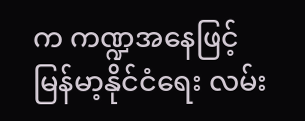က ကဏ္ဍအနေဖြင့်  မြန်မာ့နိုင်ငံရေး လမ်း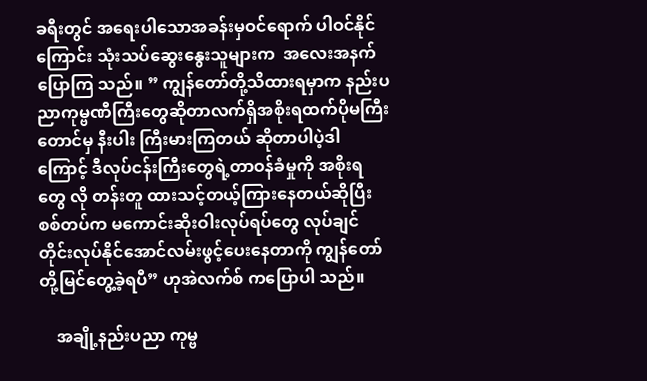ခရီးတွင် အရေးပါသောအခန်းမှဝင်ရောက် ပါဝင်နိုင်ကြောင်း သုံးသပ်ဆွေးနွေးသူများက  အလေးအနက်ပြောကြ သည်။ ” ကျွန်တော်တို့သိထားရမှာက နည်းပညာကုမ္ဗဏီကြီးတွေဆိုတာလက်ရှိအစိုးရထက်ပိုမကြီးတောင်မှ နီးပါး ကြီးမားကြတယ် ဆိုတာပါပဲ့ဒါကြောင့် ဒီလုပ်ငန်းကြီးတွေရဲ့တာဝန်ခံမှုကို အစိုးရတွေ လို တန်းတူ ထားသင့်တယ့်ကြားနေတယ်ဆိုပြီး စစ်တပ်က မကောင်းဆိုးဝါးလုပ်ရပ်တွေ လုပ်ချင်တိုင်းလုပ်နိုင်အောင်လမ်းဖွင့်ပေးနေတာကို ကျွန်တော်တို့မြင်တွေ့ခဲ့ရပီ” ဟုအဲလက်စ် ကပြောပါ သည်။

    အချို့နည်းပညာ ကုမ္ဗ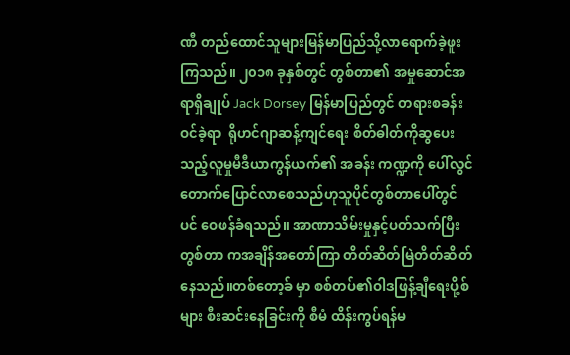ဏီ တည်ထောင်သူများမြန်မာပြည်သို့လာရောက်ခဲ့ဖူးကြသည်။ ၂၀၁၈ ခုနှစ်တွင် တွစ်တာ၏ အမှုဆောင်အရာရှိချုပ် Jack Dorsey မြန်မာပြည်တွင် တရားစခန်း ဝင်ခဲ့ရာ  ရိုဟင်ဂျာဆန့်ကျင်ရေး စိတ်ဓါတ်ကိုဆွပေးသည့်လူမှုမီဒီယာကွန်ယက်၏ အခန်း ကဏ္ဍကို ပေါ်လွင်တောက်ပြောင်လာစေသည်ဟုသူပိုင်တွစ်တာပေါ်တွင်ပင် ဝေဖန်ခံရသည်။ အာဏာသိမ်းမှုနှင့်ပတ်သက်ပြီး တွစ်တာ ကအချိန်အတော်ကြာ တိတ်ဆိတ်မြဲတိတ်ဆိတ်နေသည်။တစ်တော့ခ် မှာ စစ်တပ်၏ဝါဒဖြန့်ချီရေးပို့စ်များ စီးဆင်းနေခြင်းကို စီမံ ထိန်းကွပ်ရန်မ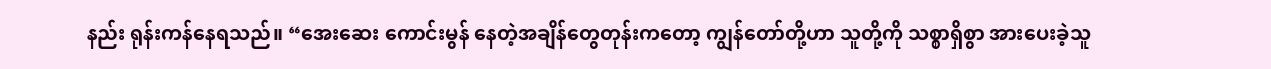နည်း ရုန်းကန်နေရသည်။ “အေးဆေး ကောင်းမွန် နေတဲ့အချိန်တွေတုန်းကတော့ ကျွန်တော်တို့ဟာ သူတို့ကို သစ္စာရှိစွာ အားပေးခဲ့သူ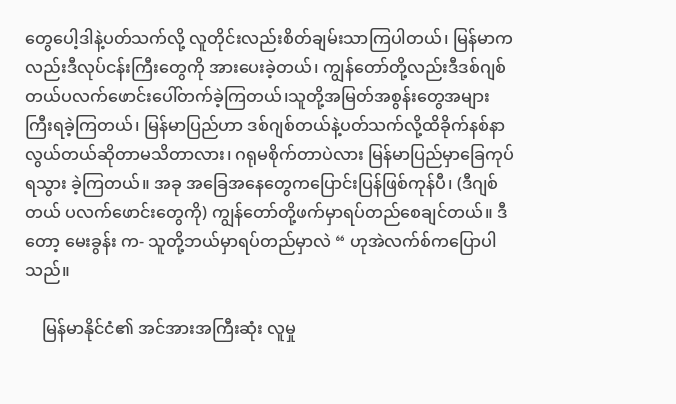တွေပေါ့ဒါနဲ့ပတ်သက်လို့ လူတိုင်းလည်းစိတ်ချမ်းသာကြပါတယ်၊ မြန်မာကလည်းဒီလုပ်ငန်းကြီးတွေကို အားပေးခဲ့တယ်၊ ကျွန်တော်တို့လည်းဒီဒစ်ဂျစ်တယ်ပလက်ဖောင်းပေါ်တက်ခဲ့ကြတယ်၊သူတို့အမြတ်အစွန်းတွေအများကြီးရခဲ့ကြတယ်၊ မြန်မာပြည်ဟာ ဒစ်ဂျစ်တယ်နဲ့ပတ်သက်လို့ထိခိုက်နစ်နာ လွယ်တယ်ဆိုတာမသိတာလား၊ ဂရုမစိုက်တာပဲလား မြန်မာပြည်မှာခြေကုပ်ရသွား ခဲ့ကြတယ်။ အခု အခြေအနေတွေကပြောင်းပြန်ဖြစ်ကုန်ပီ၊ (ဒီဂျစ်တယ် ပလက်ဖောင်းတွေကို) ကျွန်တော်တို့ဖက်မှာရပ်တည်စေချင်တယ်။ ဒီတော့ မေးခွန်း က- သူတို့ဘယ်မှာရပ်တည်မှာလဲ “ ဟုအဲလက်စ်ကပြောပါသည်။

    မြန်မာနိုင်ငံ၏ အင်အားအကြီးဆုံး လူမှု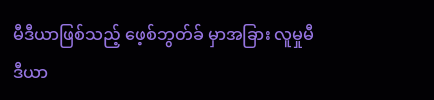မီဒီယာဖြစ်သည့် ဖေ့စ်ဘွတ်ခ် မှာအခြား လူမှုမီဒီယာ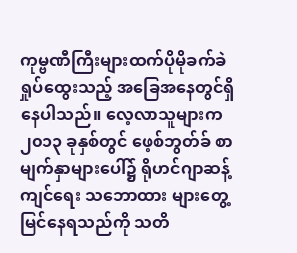ကုမ္ဗဏီကြီးများထက်ပိုမိုခက်ခဲ ရှုပ်ထွေးသည့် အခြေအနေတွင်ရှိနေပါသည်။ လေ့လာသူများက ၂၀၁၃ ခုနှစ်တွင် ဖေ့စ်ဘွတ်ခ် စာမျက်နှာများပေါ်၌ ရိုဟင်ဂျာဆန့်ကျင်ရေး သဘောထား များတွေ့မြင်နေရသည်ကို သတိ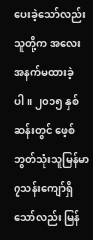ပေးခဲ့သော်လည်း သူတို့က အလေးအနက်မထားခဲ့ပါ။ ၂၀၁၅ နှစ်ဆန်းတွင် ဖေ့စ်ဘွတ်သုံးသူမြန်မာ ၇သန်းကျော်ရှိသော်လည်း မြန်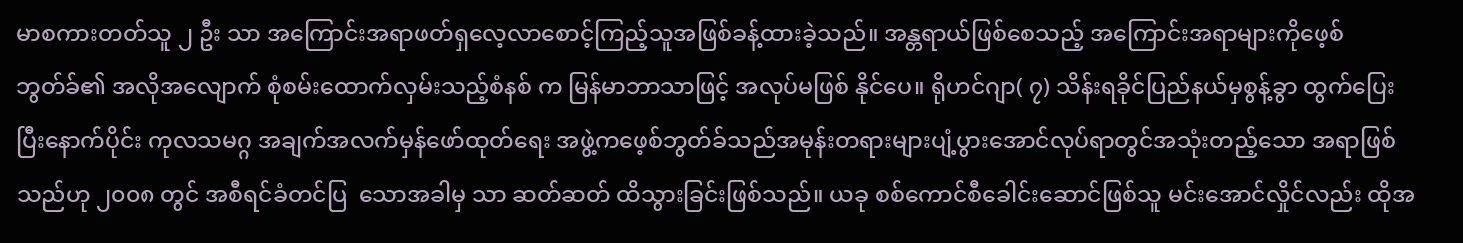မာစကားတတ်သူ ၂ ဦး သာ အကြောင်းအရာဖတ်ရှလေ့လာစောင့်ကြည့်သူအဖြစ်ခန့်ထားခဲ့သည်။ အန္တရာယ်ဖြစ်စေသည့် အကြောင်းအရာများကိုဖေ့စ်ဘွတ်ခ်၏ အလိုအလျောက် စုံစမ်းထောက်လှမ်းသည့်စံနစ် က မြန်မာဘာသာဖြင့် အလုပ်မဖြစ် နိုင်ပေ။ ရိုဟင်ဂျာ( ၇) သိန်းရခိုင်ပြည်နယ်မှစွန့်ခွာ ထွက်ပြေးပြီးနောက်ပိုင်း ကုလသမဂ္ဂ အချက်အလက်မှန်ဖော်ထုတ်ရေး အဖွဲ့ကဖေ့စ်ဘွတ်ခ်သည်အမုန်းတရားများပျံ့ပွားအောင်လုပ်ရာတွင်အသုံးတည့်သော အရာဖြစ်သည်ဟု ၂၀၀၈ တွင် အစီရင်ခံတင်ပြ  သောအခါမှ သာ ဆတ်ဆတ် ထိသွားခြင်းဖြစ်သည်။ ယခု စစ်ကောင်စီခေါင်းဆောင်ဖြစ်သူ မင်းအောင်လှိုင်လည်း ထိုအ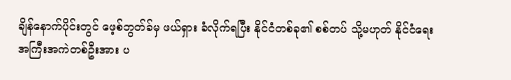ချိန်နောက်ပိုင်းတွင် ဖေ့စ်ဘွတ်ခ်မှ ဖယ်ရှား ခံလိုက်ရပြီး နိုင်ငံတစ်ခု၏ စစ်တပ် သို့မဟုတ် နိုင်ငံရေးအကြီးအကဲတစ်ဦးအား ပ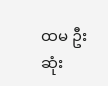ထမ ဦးဆုံး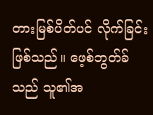တားမြစ်ပိတ်ပင် လိုက်ခြင်းဖြစ်သည်။ ဖေ့စ်ဘွတ်ခ်သည် သူ၏အ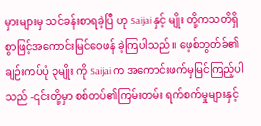မှားများမှ သင်ခန်းစာရခဲ့ပြီ ဟု Saijai နှင့် မျိုး တို့ကသတိရှိစွာဖြင့်အကောင်းမြင်ဝေဖန် ခဲ့ကြပါသည်။ ဖေ့စ်ဘွတ်ခ်၏ ချဉ်းကပ်ပုံ ၃မျိုး ကို Saijai က အကောင်းဖက်မှမြင်ကြည့်ပါသည် -၎င်းတို့မှာ စစ်တပ်၏ကြမ်းတမ်း ရက်စက်မှုများနှင့်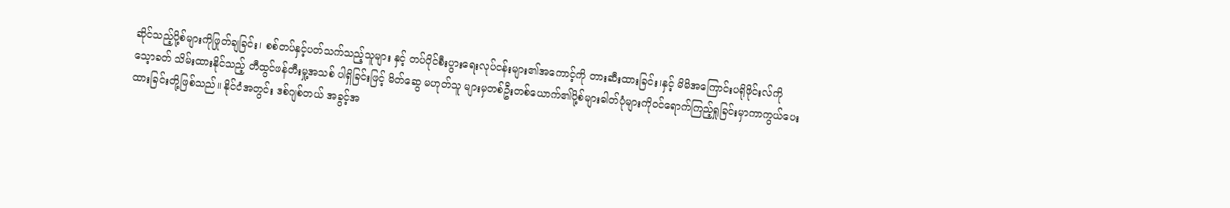ဆိုင်သည့်ပို့စ်များကိုဖြုတ်ချခြင်း၊ စစ်တပ်နှင့်ပတ်သက်သည့်သူများ နှင့် တပ်ပိုင်စီးပွားရေးလုပ်ငန်းများ၏အကောင့်ကို တားဆီးထားခြင်း၊နှင့် မိမိအကြောင်းပရိုဖိုင်းလ်ကို သေ့ာခတ် သိမ်းထားနိုင်သည့် တီထွင်ဖန်တီးမှု့အသစ် ပါရှိခြင်းဖြင့် မိတ်ဆွေ မဟုတ်သူ များမှတစ်ဦးတစ်ယောက်၏ပို့စ်များဓါတ်ပုံများကိုဝင်ရောက်ကြည့်ရှုခြင်းမှာကာကွယ်ပေးထားခြင်းတို့ဖြစ်သည်။ နိုင်ငံအတွင်း ဒစ်ဂျစ်တယ် အခွင့်အ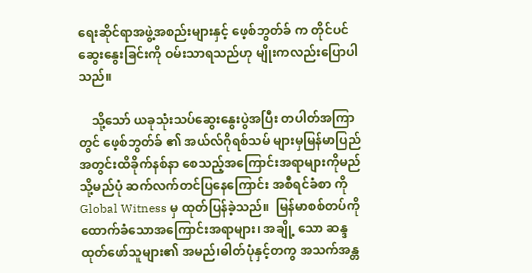ရေးဆိုင်ရာအဖွဲ့အစည်းများနှင့် ဖေ့စ်ဘွတ်ခ် က တိုင်ပင်ဆွေးနွေးခြင်းကို ဝမ်းသာရသည်ဟု မျိုးကလည်းပြောပါသည်။

    သို့သော် ယခုသုံးသပ်ဆွေးနွေးပွဲအပြီး တပါတ်အကြာတွင် ဖေ့စ်ဘွတ်ခ် ၏ အယ်လ်ဂိုရစ်သမ် များမှမြန်မာပြည်အတွင်းထိခိုက်နစ်နာ စေသည့်အကြောင်းအရာများကိုမည်သို့မည်ပုံ ဆက်လက်တင်ပြနေကြောင်း အစီရင်ခံစာ ကိုGlobal Witness မှ ထုတ်ပြန်ခဲ့သည်။  မြန်မာစစ်တပ်ကိုထောက်ခံသောအကြောင်းအရာများ၊ အချို့ သော ဆန္ဒထုတ်ဖော်သူများ၏ အမည်၊ဓါတ်ပုံနှင့်တကွ အသက်အန္တ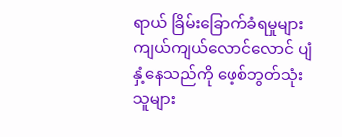ရာယ် ခြိမ်းခြောက်ခံရမှုများကျယ်ကျယ်လောင်လောင် ပျံနှံ့နေသည်ကို ဖေ့စ်ဘွတ်သုံးသူများ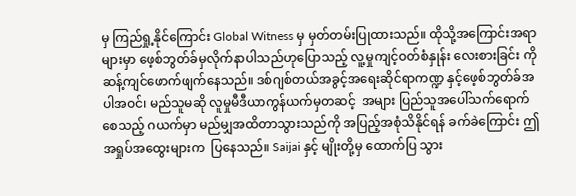မှ ကြည်ရှု့နိုင်ကြောင်း Global Witness မှ မှတ်တမ်းပြုထားသည်။ ထိုသို့အကြောင်းအရာများမှာ ဖေ့စ်ဘွတ်ခ်မှလိုက်နာပါသည်ဟုပြောသည့် လူ့မှုကျင့်ဝတ်စံနှုန်း လေးစားခြင်း ကိုဆန့်ကျင်ဖောက်ဖျက်နေသည်။ ဒစ်ဂျစ်တယ်အခွင့်အရေးဆိုင်ရာကဏ္ဍ နှင့်ဖေ့စ်ဘွတ်ခ်အပါအဝင်၊ မည်သူမဆို လူမှုမီဒီယာကွန်ယက်မှတဆင့်  အများ ပြည်သူအပေါ်သက်ရောက်စေသည့် ဂယက်မှာ မည်မျှအထိတာသွားသည်ကို အပြည့်အစုံသိနိုင်ရန် ခက်ခဲကြောင်း ဤအရှုပ်အထွေးများက  ပြနေသည်။ Saijai နှင့် မျိုးတို့မှ ထောက်ပြ သွား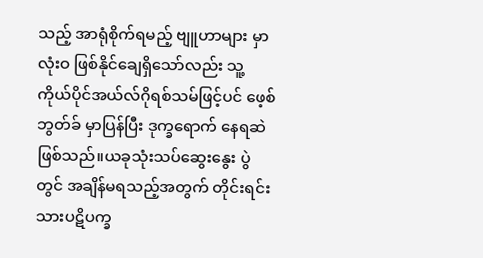သည့် အာရုံစိုက်ရမည့် ဗျူဟာများ မှာလုံးဝ ဖြစ်နိုင်ချေရှိသော်လည်း သူ့ကိုယ်ပိုင်အယ်လ်ဂိုရစ်သမ်ဖြင့်ပင် ဖေ့စ်ဘွတ်ခ် မှာပြန်ပြီး ဒုက္ခရောက် နေရဆဲဖြစ်သည်။ယခုသုံးသပ်ဆွေးနွေး ပွဲတွင် အချိန်မရသည့်အတွက် တိုင်းရင်းသားပဋိပက္ခ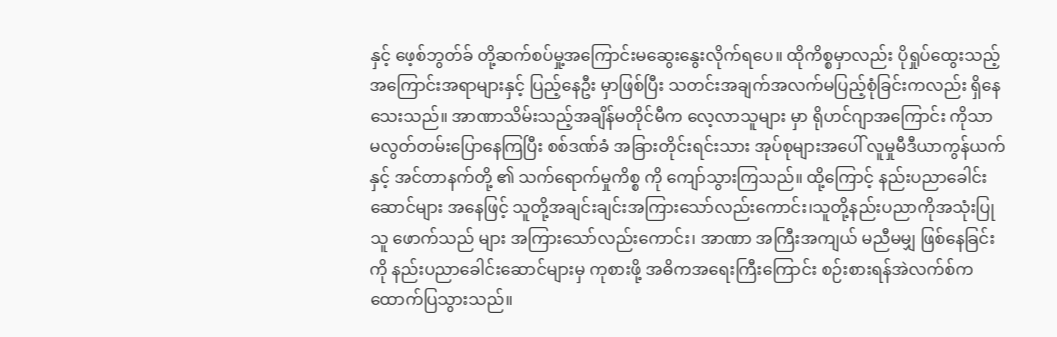နှင့် ဖေ့စ်ဘွတ်ခ် တို့ဆက်စပ်မှု့အကြောင်းမဆွေးနွေးလိုက်ရပေ။ ထိုကိစ္စမှာလည်း ပိုရှုပ်ထွေးသည့်အကြောင်းအရာများနှင့် ပြည့်နေဦး မှာဖြစ်ပြီး သတင်းအချက်အလက်မပြည့်စုံခြင်းကလည်း ရှိနေသေးသည်။ အာဏာသိမ်းသည့်အချိန်မတိုင်မီက လေ့လာသူများ မှာ ရိုဟင်ဂျာအကြောင်း ကိုသာ မလွတ်တမ်းပြောနေကြပြီး စစ်ဒဏ်ခံ အခြားတိုင်းရင်းသား အုပ်စုများအပေါ် လူမှုမီဒီယာကွန်ယက်နှင့် အင်တာနက်တို့ ၏ သက်ရောက်မှုကိစ္စ ကို ကျော်သွားကြသည်။ ထို့ကြောင့် နည်းပညာခေါင်းဆောင်များ အနေဖြင့် သူတို့အချင်းချင်းအကြားသော်လည်းကောင်း၊သူတို့နည်းပညာကိုအသုံးပြုသူ ဖောက်သည် များ အကြားသော်လည်းကောင်း၊ အာဏာ အကြီးအကျယ် မညီမမျှ ဖြစ်နေခြင်းကို နည်းပညာခေါင်းဆောင်များမှ ကုစားဖို့ အဓိကအရေးကြီးကြောင်း စဉ်းစားရန်အဲလက်စ်က ထောက်ပြသွားသည်။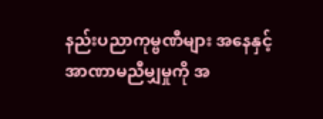နည်းပညာကုမ္ဗဏီများ အနေနှင့်  အာဏာမညီမျှမှုကို အ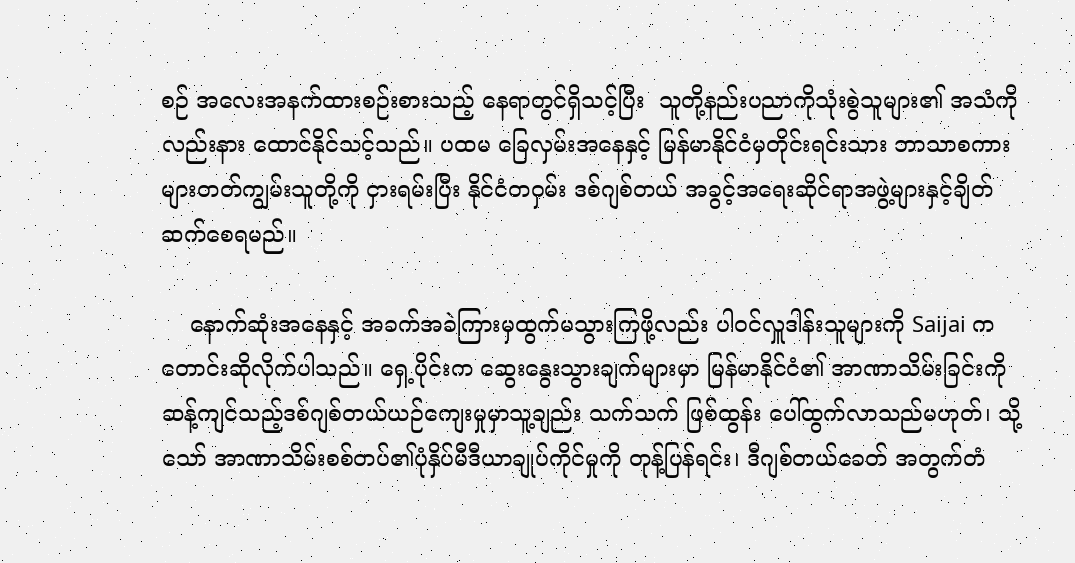စဉ် အလေးအနက်ထားစဉ်းစားသည့် နေရာတွင်ရှိသင့်ပြီး  သူတို့နည်းပညာကိုသုံးစွဲသူများ၏ အသံကိုလည်းနား ထောင်နိုင်သင့်သည်။ ပထမ ခြေလှမ်းအနေနှင့် မြန်မာနိုင်ငံမှတိုင်းရင်းသား ဘာသာစကားများတတ်ကျွမ်းသူတို့ကို ငှားရမ်းပြီး နိုင်ငံတဝှမ်း ဒစ်ဂျစ်တယ် အခွင့်အရေးဆိုင်ရာအဖွဲ့များနှင့်ချိတ်ဆက်စေရမည်။

    နောက်ဆုံးအနေနှင့် အခက်အခဲကြားမှထွက်မသွားကြဖို့လည်း ပါဝင်လှူဒါန်းသူများကို Saijai ကတောင်းဆိုလိုက်ပါသည်။ ရှေ့ပိုင်းက ဆွေးနွေးသွားချက်များမှာ မြန်မာနိုင်ငံ၏ အာဏာသိမ်းခြင်းကို ဆန့်ကျင်သည့်ဒစ်ဂျစ်တယ်ယဉ်ကျေးမှုမှာသူ့ချည်း သက်သက် ဖြစ်ထွန်း ပေါ်ထွက်လာသည်မဟုတ်၊ သို့သော် အာဏာသိမ်းစစ်တပ်၏ပုံနှိပ်မီဒီယာချုပ်ကိုင်မှုကို တုန့်ပြန်ရင်း၊ ဒီဂျစ်တယ်ခေတ် အတွက်တံ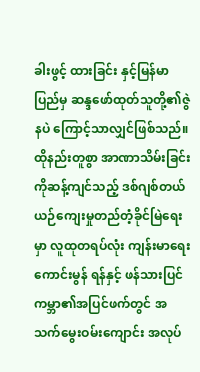ခါးဖွင့် ထားခြင်း နှင့်မြန်မာပြည်မှ ဆန္ဒဖော်ထုတ်သူတို့၏ဇွဲနပဲ ကြောင့်သာလျှင်ဖြစ်သည်။ ထိုနည်းတူစွာ အာဏာသိမ်းခြင်းကိုဆန့်ကျင်သည့် ဒစ်ဂျစ်တယ်ယဉ်ကျေးမှုတည်တံ့ခိုင်မြဲရေးမှာ လူထုတရပ်လုံး ကျန်းမာရေးကောင်းမွန် ရန်နှင့် ဖန်သားပြင်ကမ္ဘာ၏အပြင်ဖက်တွင် အသက်မွေးဝမ်းကျောင်း အလုပ်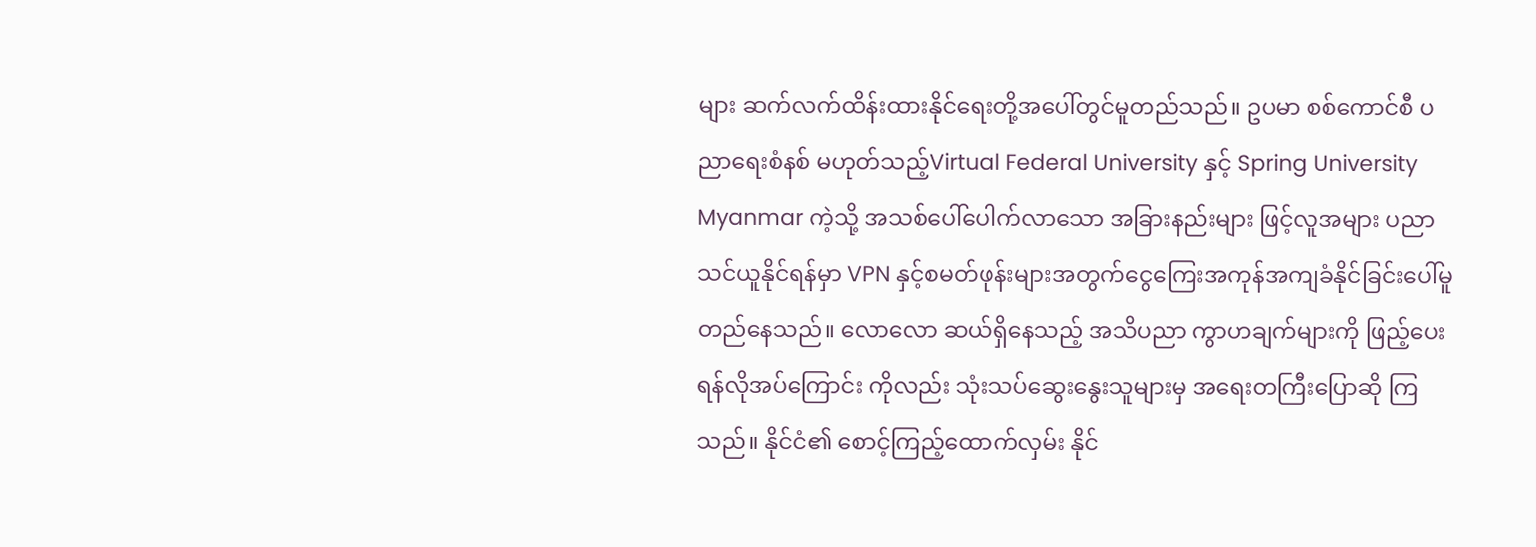များ ဆက်လက်ထိန်းထားနိုင်ရေးတို့အပေါ်တွင်မူတည်သည်။ ဥပမာ စစ်ကောင်စီ ပညာရေးစံနစ် မဟုတ်သည့်Virtual Federal University နှင့် Spring University Myanmar ကဲ့သို့ အသစ်ပေါ်ပေါက်လာသော အခြားနည်းများ ဖြင့်လူအများ ပညာသင်ယူနိုင်ရန်မှာ VPN နှင့်စမတ်ဖုန်းများအတွက်ငွေကြေးအကုန်အကျခံနိုင်ခြင်းပေါ်မူတည်နေသည်။ လောလော ဆယ်ရှိနေသည့် အသိပညာ ကွာဟချက်များကို ဖြည့်ပေးရန်လိုအပ်ကြောင်း ကိုလည်း သုံးသပ်ဆွေးနွေးသူများမှ အရေးတကြီးပြောဆို ကြသည်။ နိုင်ငံ၏ စောင့်ကြည့်ထောက်လှမ်း နိုင်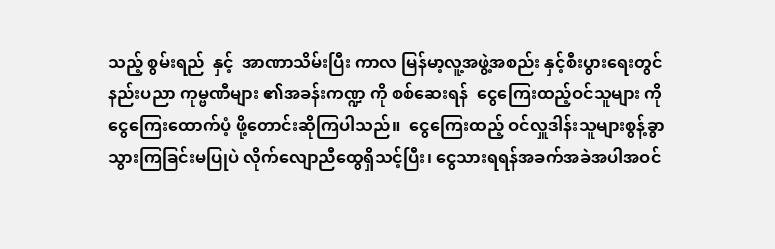သည့် စွမ်းရည်  နှင့်  အာဏာသိမ်းပြီး ကာလ မြန်မာ့လူ့အဖွဲ့အစည်း နှင့်စီးပွားရေးတွင် နည်းပညာ ကုမ္ဗဏီများ ၏အခန်းကဏ္ဍ ကို စစ်ဆေးရန်  ငွေကြေးထည့်ဝင်သူများ ကို ငွေကြေးထောက်ပံ့ ဖို့တောင်းဆိုကြပါသည်။  ငွေကြေးထည့် ဝင်လှူဒါန်းသူများစွန့်ခွာသွားကြခြင်းမပြုပဲ လိုက်လျောညီထွေရှိသင့်ပြီး၊ ငွေသားရရန်အခက်အခဲအပါအဝင်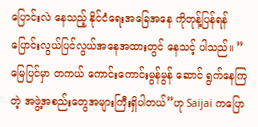ပြောင်းလဲ နေသည့် နိုင်ငံရေးအခြေအနေ ကိုတုန့်ပြန်ရန်   ပြောင်းလွယ်ပြင်လွယ်အနေအထားတွင် နေသင့် ပါသည်။ ”မြေပြင်မှာ တကယ် ကောင်းကောင်းမွန်မွန် ဆောင် ရွက်နေကြတဲ့ အဖွဲ့အစည်းတွေအများကြီးရှိပါတယ်”ဟု Saijai ကပြော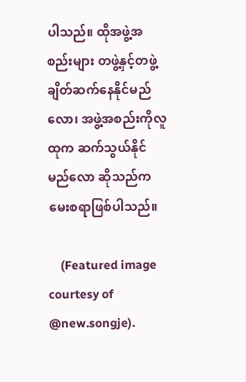ပါသည်။ ထိုအဖွဲ့အစည်းများ တဖွဲ့နှင့်တဖွဲ့ ချိတ်ဆက်နေနိုင်မည်လော၊ အဖွဲ့အစည်းကိုလူထုက ဆက်သွယ်နိုင်မည်လော ဆိုသည်ကမေးစရာဖြစ်ပါသည်။

    (Featured image courtesy of @new.songje).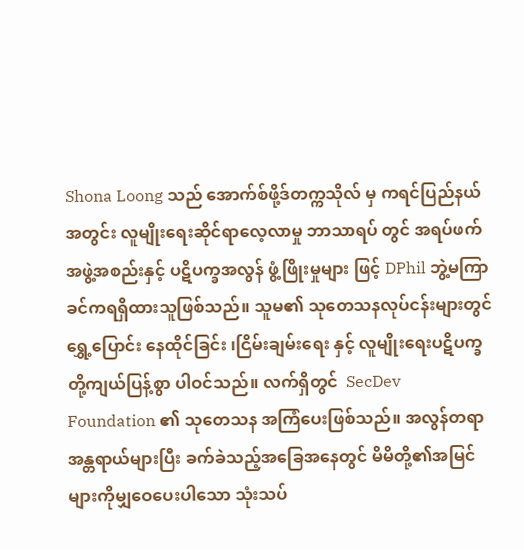Shona Loong သည် အောက်စ်ဖို့ဒ်တက္ကသိုလ် မှ ကရင်ပြည်နယ်အတွင်း လူမျိုးရေးဆိုင်ရာလေ့လာမှု ဘာသာရပ် တွင် အရပ်ဖက်အဖွဲ့အစည်းနှင့် ပဋိပက္ခအလွန် ဖွံ့ဖြိုးမှုများ ဖြင့် DPhil ဘွဲ့မကြာခင်ကရရှိထားသူဖြစ်သည်။ သူမ၏ သုတေသနလုပ်ငန်းများတွင် ရွှေ့ပြောင်း နေထိုင်ခြင်း ၊ငြိမ်းချမ်းရေး နှင့် လူမျိုးရေးပဋိပက္ခ တို့ကျယ်ပြန့်စွာ ပါဝင်သည်။ လက်ရှိတွင်  SecDev Foundation ၏ သုတေသန အကြံပေးဖြစ်သည်။ အလွန်တရာ အန္တရာယ်များပြီး ခက်ခဲသည့်အခြေအနေတွင် မိမိတို့၏အမြင်များကိုမျှဝေပေးပါသော သုံးသပ်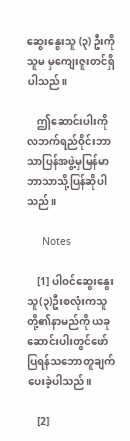ဆွေးနွေးသူ (၃) ဦးကို သူမ မှကျေးဇူးတင်ရှိပါသည်။

    ဤဆောင်းပါးကို လဘက်ရည်ဝိုင်းဘာသာပြန်အဖွဲ့မှမြန်မာဘာသာသို့ပြန်ဆိုပါသည်။

     Notes

    [1] ပါဝင်ဆွေးနွေးသူ(၃)ဦးစလုံးကသူတို့၏နာမည်ကို ယခုဆောင်းပါးတွင်ဖော်ပြရန်သဘောတူချက်ပေးခဲ့ပါသည်။

    [2]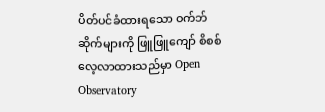ပိတ်ပင်ခံထားရသော ဝက်ဘ်ဆိုက်များကို ဖြူဖြူကျော် စိစစ်လေ့လာထားသည်မှာ Open Observatory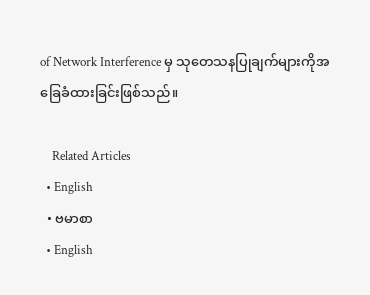of Network Interference မှ သုတေသနပြုချက်များကိုအခြေခံထားခြင်းဖြစ်သည်။

    Related Articles
  • English
  • ဗမာစာ
  • English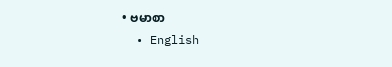• ဗမာစာ
  • English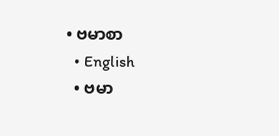• ဗမာစာ
  • English
  • ဗမာ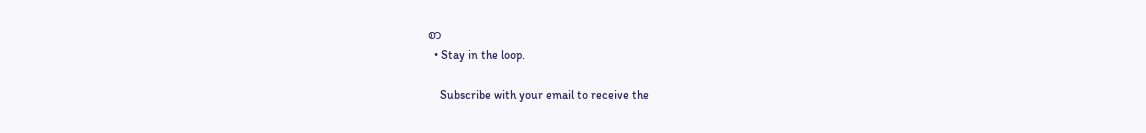စာ
  • Stay in the loop.

    Subscribe with your email to receive the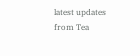latest updates from Tea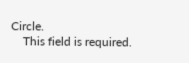Circle.
    This field is required.